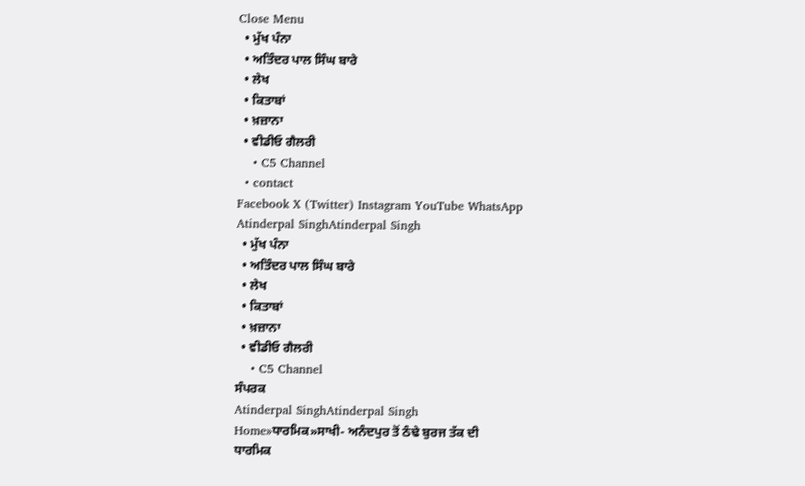Close Menu
  • ਮੁੱਖ ਪੰਨਾ
  • ਅਤਿੰਦਰ ਪਾਲ ਸਿੰਘ ਬਾਰੇ
  • ਲੇਖ
  • ਕਿਤਾਬਾਂ
  • ਖ਼ਜ਼ਾਨਾ
  • ਵੀਡੀਓ ਗੈਲਰੀ
    • C5 Channel
  • contact
Facebook X (Twitter) Instagram YouTube WhatsApp
Atinderpal SinghAtinderpal Singh
  • ਮੁੱਖ ਪੰਨਾ
  • ਅਤਿੰਦਰ ਪਾਲ ਸਿੰਘ ਬਾਰੇ
  • ਲੇਖ
  • ਕਿਤਾਬਾਂ
  • ਖ਼ਜ਼ਾਨਾ
  • ਵੀਡੀਓ ਗੈਲਰੀ
    • C5 Channel
ਸੰਪਰਕ
Atinderpal SinghAtinderpal Singh
Home»ਧਾਰਮਿਕ»ਸਾਖੀ- ਅਨੰਦਪੁਰ ਤੋਂ ਠੰਢੇ ਬੁਰਜ ਤੱਕ ਦੀ
ਧਾਰਮਿਕ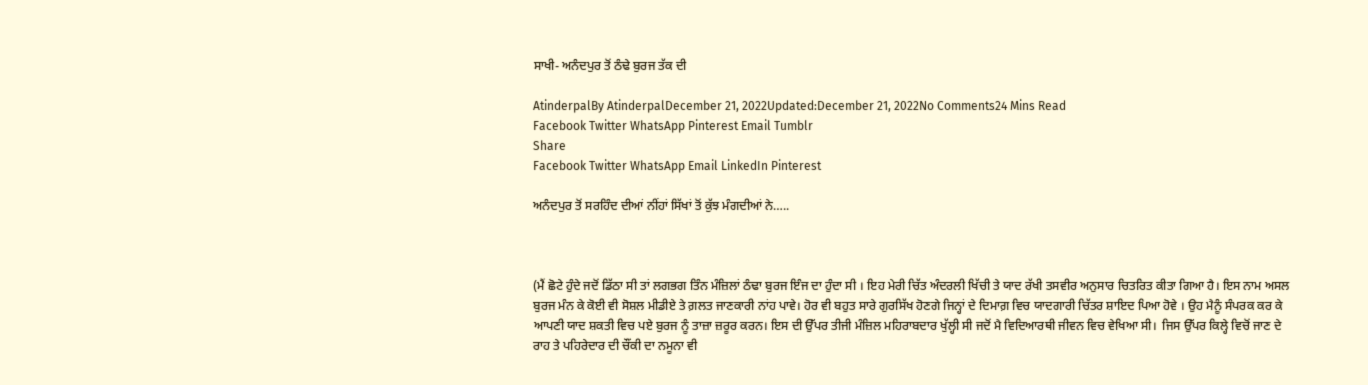ਸਾਖੀ- ਅਨੰਦਪੁਰ ਤੋਂ ਠੰਢੇ ਬੁਰਜ ਤੱਕ ਦੀ

AtinderpalBy AtinderpalDecember 21, 2022Updated:December 21, 2022No Comments24 Mins Read
Facebook Twitter WhatsApp Pinterest Email Tumblr
Share
Facebook Twitter WhatsApp Email LinkedIn Pinterest

ਅਨੰਦਪੁਰ ਤੋਂ ਸਰਹਿੰਦ ਦੀਆਂ ਨੀਂਹਾਂ ਸਿੱਖਾਂ ਤੋਂ ਕੁੱਝ ਮੰਗਦੀਆਂ ਨੇ…..



(ਮੈਂ ਛੋਟੇ ਹੁੰਦੇ ਜਦੋਂ ਡਿੱਠਾ ਸੀ ਤਾਂ ਲਗਭਗ ਤਿੰਨ ਮੰਜ਼ਿਲਾਂ ਠੰਢਾ ਬੁਰਜ ਇੰਜ ਦਾ ਹੁੰਦਾ ਸੀ । ਇਹ ਮੇਰੀ ਚਿੱਤ ਅੰਦਰਲੀ ਖਿੱਚੀ ਤੇ ਯਾਦ ਰੱਖੀ ਤਸਵੀਰ ਅਨੁਸਾਰ ਚਿਤਰਿਤ ਕੀਤਾ ਗਿਆ ਹੈ। ਇਸ ਨਾਮ ਅਸਲ ਬੁਰਜ ਮੰਨ ਕੇ ਕੋਈ ਵੀ ਸੋਸ਼ਲ ਮੀਡੀਏ ਤੇ ਗ਼ਲਤ ਜਾਣਕਾਰੀ ਨਾਂਹ ਪਾਵੇ। ਹੋਰ ਵੀ ਬਹੁਤ ਸਾਰੇ ਗੁਰਸਿੱਖ ਹੋਣਗੇ ਜਿਨ੍ਹਾਂ ਦੇ ਦਿਮਾਗ਼ ਵਿਚ ਯਾਦਗਾਰੀ ਚਿੱਤਰ ਸ਼ਾਇਦ ਪਿਆ ਹੋਵੇ । ਉਹ ਮੈਨੂੰ ਸੰਪਰਕ ਕਰ ਕੇ ਆਪਣੀ ਯਾਦ ਸ਼ਕਤੀ ਵਿਚ ਪਏ ਬੁਰਜ ਨੂੰ ਤਾਜ਼ਾ ਜ਼ਰੂਰ ਕਰਨ। ਇਸ ਦੀ ਉੱਪਰ ਤੀਜੀ ਮੰਜ਼ਿਲ ਮਹਿਰਾਬਦਾਰ ਖੁੱਲ੍ਹੀ ਸੀ ਜਦੋਂ ਮੈ ਵਿਦਿਆਰਥੀ ਜੀਵਨ ਵਿਚ ਵੇਖਿਆ ਸੀ।  ਜਿਸ ਉੱਪਰ ਕਿਲ੍ਹੇ ਵਿਚੋਂ ਜਾਣ ਦੇ ਰਾਹ ਤੇ ਪਹਿਰੇਦਾਰ ਦੀ ਚੌਂਕੀ ਦਾ ਨਮੂਨਾ ਵੀ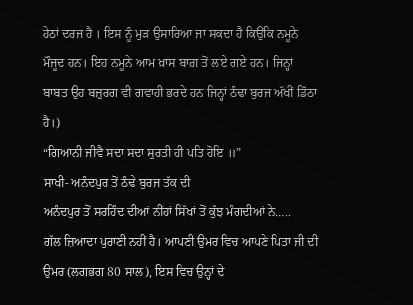ਹੇਠਾਂ ਦਰਜ ਹੈ । ਇਸ ਨੂੰ ਮੁੜ ਉਸਾਰਿਆ ਜਾ ਸਕਦਾ ਹੈ ਕਿਉਂਕਿ ਨਮੂਨੇ ਮੌਜੂਦ ਹਨ। ਇਹ ਨਮੂਨੇ ਆਮ ਖ਼ਾਸ ਬਾਗ਼ ਤੋਂ ਲਏ ਗਏ ਹਨ। ਜਿਨ੍ਹਾਂ ਬਾਬਤ ਉਹ ਬਜ਼ੁਰਗ ਵੀ ਗਵਾਹੀ ਭਰਦੇ ਹਨ ਜਿਨ੍ਹਾਂ ਠੰਢਾ ਬੁਰਜ ਅੱਖੀਂ ਡਿੱਠਾ ਹੈ।)
“ਗਿਆਨੀ ਜੀਵੈ ਸਦਾ ਸਦਾ ਸੁਰਤੀ ਹੀ ਪਤਿ ਹੋਇ ॥”
ਸਾਖੀ- ਅਨੰਦਪੁਰ ਤੋਂ ਠੰਢੇ ਬੁਰਜ ਤੱਕ ਦੀ
ਅਨੰਦਪੁਰ ਤੋਂ ਸਰਹਿੰਦ ਦੀਆਂ ਨੀਂਹਾਂ ਸਿੱਖਾਂ ਤੋਂ ਕੁੱਝ ਮੰਗਦੀਆਂ ਨੇ…..
ਗੱਲ ਜ਼ਿਆਦਾ ਪੁਰਾਣੀ ਨਹੀਂ ਹੈ। ਆਪਣੀ ਉਮਰ ਵਿਚ ਆਪਣੇ ਪਿਤਾ ਜੀ ਦੀ ਉਮਰ (ਲਗਭਗ 80 ਸਾਲ), ਇਸ ਵਿਚ ਉਨ੍ਹਾਂ ਦੇ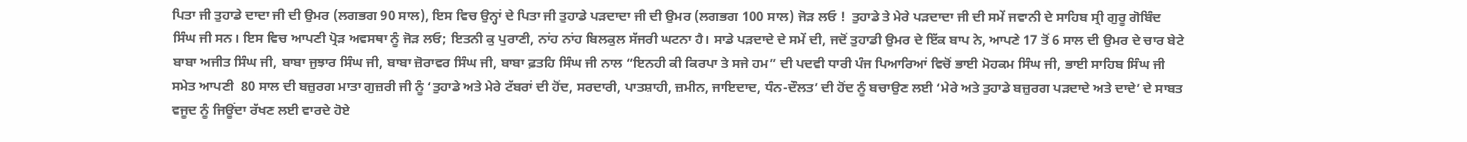ਪਿਤਾ ਜੀ ਤੁਹਾਡੇ ਦਾਦਾ ਜੀ ਦੀ ਉਮਰ (ਲਗਭਗ 90 ਸਾਲ), ਇਸ ਵਿਚ ਉਨ੍ਹਾਂ ਦੇ ਪਿਤਾ ਜੀ ਤੁਹਾਡੇ ਪੜਦਾਦਾ ਜੀ ਦੀ ਉਮਰ (ਲਗਭਗ 100 ਸਾਲ) ਜੋੜ ਲਓ !  ਤੁਹਾਡੇ ਤੇ ਮੇਰੇ ਪੜਦਾਦਾ ਜੀ ਦੀ ਸਮੇਂ ਜਵਾਨੀ ਦੇ ਸਾਹਿਬ ਸ੍ਰੀ ਗੁਰੂ ਗੋਬਿੰਦ ਸਿੰਘ ਜੀ ਸਨ। ਇਸ ਵਿਚ ਆਪਣੀ ਪ੍ਰੋੜ ਅਵਸਥਾ ਨੂੰ ਜੋੜ ਲਓ; ਇਤਨੀ ਕੁ ਪੁਰਾਣੀ, ਨਾਂਹ ਨਾਂਹ ਬਿਲਕੁਲ ਸੱਜਰੀ ਘਟਨਾ ਹੈ। ਸਾਡੇ ਪੜਦਾਦੇ ਦੇ ਸਮੇਂ ਦੀ, ਜਦੋਂ ਤੁਹਾਡੀ ਉਮਰ ਦੇ ਇੱਕ ਬਾਪ ਨੇ, ਆਪਣੇ 17 ਤੋਂ 6 ਸਾਲ ਦੀ ਉਮਰ ਦੇ ਚਾਰ ਬੇਟੇ ਬਾਬਾ ਅਜੀਤ ਸਿੰਘ ਜੀ, ਬਾਬਾ ਜੁਝਾਰ ਸਿੰਘ ਜੀ, ਬਾਬਾ ਜ਼ੋਰਾਵਰ ਸਿੰਘ ਜੀ, ਬਾਬਾ ਫ਼ਤਹਿ ਸਿੰਘ ਜੀ ਨਾਲ “ਇਨਹੀ ਕੀ ਕਿਰਪਾ ਤੇ ਸਜੇ ਹਮ” ਦੀ ਪਦਵੀ ਧਾਰੀ ਪੰਜ ਪਿਆਰਿਆਂ ਵਿਚੋਂ ਭਾਈ ਮੋਹਕਮ ਸਿੰਘ ਜੀ, ਭਾਈ ਸਾਹਿਬ ਸਿੰਘ ਜੀ ਸਮੇਤ ਆਪਣੀ  80 ਸਾਲ ਦੀ ਬਜ਼ੁਰਗ ਮਾਤਾ ਗੁਜ਼ਰੀ ਜੀ ਨੂੰ ‘ਤੁਹਾਡੇ ਅਤੇ ਮੇਰੇ ਟੱਬਰਾਂ ਦੀ ਹੋਂਦ, ਸਰਦਾਰੀ, ਪਾਤਸ਼ਾਹੀ, ਜ਼ਮੀਨ, ਜਾਇਦਾਦ, ਧੰਨ-ਦੌਲਤ’ ਦੀ ਹੋਂਦ ਨੂੰ ਬਚਾਉਣ ਲਈ ‘ਮੇਰੇ ਅਤੇ ਤੁਹਾਡੇ ਬਜ਼ੁਰਗ ਪੜਦਾਦੇ ਅਤੇ ਦਾਦੇ’ ਦੇ ਸਾਬਤ ਵਜੂਦ ਨੂੰ ਜਿਊਂਦਾ ਰੱਖਣ ਲਈ ਵਾਰਦੇ ਹੋਏ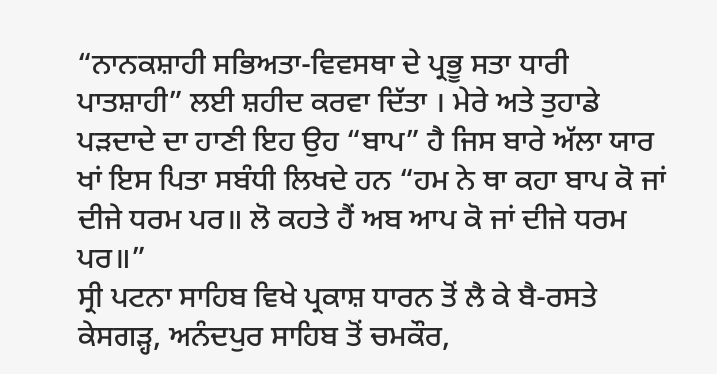“ਨਾਨਕਸ਼ਾਹੀ ਸਭਿਅਤਾ-ਵਿਵਸਥਾ ਦੇ ਪ੍ਰਭੂ ਸਤਾ ਧਾਰੀ ਪਾਤਸ਼ਾਹੀ” ਲਈ ਸ਼ਹੀਦ ਕਰਵਾ ਦਿੱਤਾ । ਮੇਰੇ ਅਤੇ ਤੁਹਾਡੇ ਪੜਦਾਦੇ ਦਾ ਹਾਣੀ ਇਹ ਉਹ “ਬਾਪ” ਹੈ ਜਿਸ ਬਾਰੇ ਅੱਲਾ ਯਾਰ ਖਾਂ ਇਸ ਪਿਤਾ ਸਬੰਧੀ ਲਿਖਦੇ ਹਨ “ਹਮ ਨੇ ਥਾ ਕਹਾ ਬਾਪ ਕੋ ਜਾਂ ਦੀਜੇ ਧਰਮ ਪਰ॥ ਲੋ ਕਹਤੇ ਹੈਂ ਅਬ ਆਪ ਕੋ ਜਾਂ ਦੀਜੇ ਧਰਮ ਪਰ॥”
ਸ੍ਰੀ ਪਟਨਾ ਸਾਹਿਬ ਵਿਖੇ ਪ੍ਰਕਾਸ਼ ਧਾਰਨ ਤੋਂ ਲੈ ਕੇ ਬੈ-ਰਸਤੇ ਕੇਸਗੜ੍ਹ, ਅਨੰਦਪੁਰ ਸਾਹਿਬ ਤੋਂ ਚਮਕੌਰ,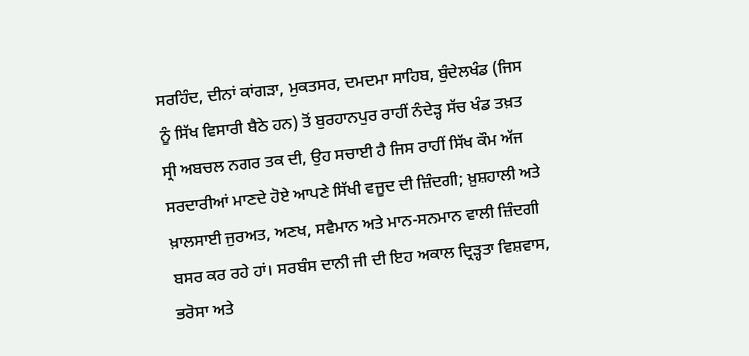ਸਰਹਿੰਦ, ਦੀਨਾਂ ਕਾਂਗੜਾ, ਮੁਕਤਸਰ, ਦਮਦਮਾ ਸਾਹਿਬ, ਬੁੰਦੇਲਖੰਡ (ਜਿਸ ਨੂੰ ਸਿੱਖ ਵਿਸਾਰੀ ਬੈਠੇ ਹਨ) ਤੋਂ ਬੁਰਹਾਨਪੁਰ ਰਾਹੀਂ ਨੰਦੇੜ੍ਹ ਸੱਚ ਖੰਡ ਤਖ਼ਤ ਸ੍ਰੀ ਅਬਚਲ ਨਗਰ ਤਕ ਦੀ, ਉਹ ਸਚਾਈ ਹੈ ਜਿਸ ਰਾਹੀਂ ਸਿੱਖ ਕੌਮ ਅੱਜ ਸਰਦਾਰੀਆਂ ਮਾਣਦੇ ਹੋਏ ਆਪਣੇ ਸਿੱਖੀ ਵਜੂਦ ਦੀ ਜ਼ਿੰਦਗੀ; ਖ਼ੁਸ਼ਹਾਲੀ ਅਤੇ ਖ਼ਾਲਸਾਈ ਜੁਰਅਤ, ਅਣਖ, ਸਵੈਮਾਨ ਅਤੇ ਮਾਨ-ਸਨਮਾਨ ਵਾਲੀ ਜ਼ਿੰਦਗੀ ਬਸਰ ਕਰ ਰਹੇ ਹਾਂ। ਸਰਬੰਸ ਦਾਨੀ ਜੀ ਦੀ ਇਹ ਅਕਾਲ ਦ੍ਰਿੜ੍ਹਤਾ ਵਿਸ਼ਵਾਸ, ਭਰੋਸਾ ਅਤੇ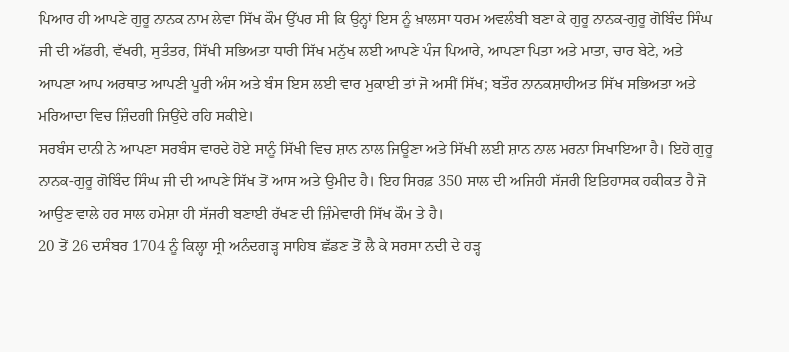ਪਿਆਰ ਹੀ ਆਪਣੇ ਗੁਰੂ ਨਾਨਕ ਨਾਮ ਲੇਵਾ ਸਿੱਖ ਕੌਮ ਉੱਪਰ ਸੀ ਕਿ ਉਨ੍ਹਾਂ ਇਸ ਨੂੰ ਖ਼ਾਲਸਾ ਧਰਮ ਅਵਲੰਬੀ ਬਣਾ ਕੇ ਗੁਰੂ ਨਾਨਕ-ਗੁਰੂ ਗੋਬਿੰਦ ਸਿੰਘ ਜੀ ਦੀ ਅੱਡਰੀ, ਵੱਖਰੀ, ਸੁਤੰਤਰ, ਸਿੱਖੀ ਸਭਿਅਤਾ ਧਾਰੀ ਸਿੱਖ ਮਨੁੱਖ ਲਈ ਆਪਣੇ ਪੰਜ ਪਿਆਰੇ, ਆਪਣਾ ਪਿਤਾ ਅਤੇ ਮਾਤਾ, ਚਾਰ ਬੇਟੇ, ਅਤੇ ਆਪਣਾ ਆਪ ਅਰਥਾਤ ਆਪਣੀ ਪੂਰੀ ਅੰਸ ਅਤੇ ਬੰਸ ਇਸ ਲਈ ਵਾਰ ਮੁਕਾਈ ਤਾਂ ਜੋ ਅਸੀਂ ਸਿੱਖ; ਬਤੌਰ ਨਾਨਕਸ਼ਾਹੀਅਤ ਸਿੱਖ ਸਭਿਅਤਾ ਅਤੇ ਮਰਿਆਦਾ ਵਿਚ ਜ਼ਿੰਦਗੀ ਜਿਉਂਦੇ ਰਹਿ ਸਕੀਏ।
ਸਰਬੰਸ ਦਾਨੀ ਨੇ ਆਪਣਾ ਸਰਬੰਸ ਵਾਰਦੇ ਹੋਏ ਸਾਨੂੰ ਸਿੱਖੀ ਵਿਚ ਸ਼ਾਨ ਨਾਲ ਜਿਊਣਾ ਅਤੇ ਸਿੱਖੀ ਲਈ ਸ਼ਾਨ ਨਾਲ ਮਰਨਾ ਸਿਖਾਇਆ ਹੈ। ਇਹੋ ਗੁਰੂ ਨਾਨਕ-ਗੁਰੂ ਗੋਬਿੰਦ ਸਿੰਘ ਜੀ ਦੀ ਆਪਣੇ ਸਿੱਖ ਤੋਂ ਆਸ ਅਤੇ ਉਮੀਦ ਹੈ। ਇਹ ਸਿਰਫ਼ 350 ਸਾਲ ਦੀ ਅਜਿਹੀ ਸੱਜਰੀ ਇਤਿਹਾਸਕ ਹਕੀਕਤ ਹੈ ਜੋ ਆਉਣ ਵਾਲੇ ਹਰ ਸਾਲ ਹਮੇਸ਼ਾ ਹੀ ਸੱਜਰੀ ਬਣਾਈ ਰੱਖਣ ਦੀ ਜ਼ਿੰਮੇਵਾਰੀ ਸਿੱਖ ਕੌਮ ਤੇ ਹੈ।
20 ਤੋਂ 26 ਦਸੰਬਰ 1704 ਨੂੰ ਕਿਲ੍ਹਾ ਸ੍ਰੀ ਅਨੰਦਗੜ੍ਹ ਸਾਹਿਬ ਛੱਡਣ ਤੋਂ ਲੈ ਕੇ ਸਰਸਾ ਨਦੀ ਦੇ ਹੜ੍ਹ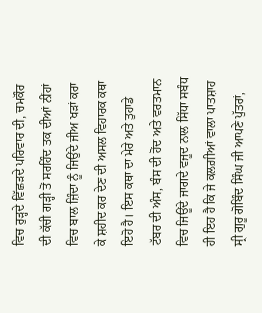ਵਿਚ ਰੁੜ੍ਹਦੇ ਵਿੱਛੜਦੇ ਪਰਿਵਾਰ ਦੀ, ਚਮਕੌਰ ਦੀ ਕੱਚੀ ਗੜ੍ਹੀ ਤੋਂ ਸਰਹਿੰਦ ਤਕ ਦੀਆਂ ਨੀਂਹਾਂ ਵਿਚ ਬਾਲ ਜ਼ਿੰਦਾ ਨੂੰ ਜਿਉਂਦੇ ਜੀਅ ਖੜਾਂ ਕਰਾ ਕੇ ਸ਼ਹੀਦ ਕਰ ਦੇਣ ਦੀ ਅਸਲ ਵਿਹਾਰਕ ਕਥਾ ਇਹੋ ਹੈ। ਇਸ ਕਥਾ ਦਾ ਮੇਰੇ ਅਤੇ ਤੁਹਾਡੇ ਟੱਬਰ ਦੀ ਅੰਸ, ਬੰਸ ਦੀ ਹੋਂਦ ਅਤੇ ਵਰਤਮਾਨ ਵਿਚ ਜਿਊਂਦੇ ਜਾਗਦੇ ਵਜੂਦ ਨਾਲ ਸਿੱਧਾ ਸਬੰਧ ਹੀ ਇਹ ਹੈ ਕਿ ਜੇ ਕਲਗ਼ੀਆਂ ਵਾਲਾ ਪਾਤਸ਼ਾਹ ਸ੍ਰੀ ਗੁਰੂ ਗੋਬਿੰਦ ਸਿੰਘ ਜੀ ਆਪਣੇ ਪੁੱਤਰਾਂ,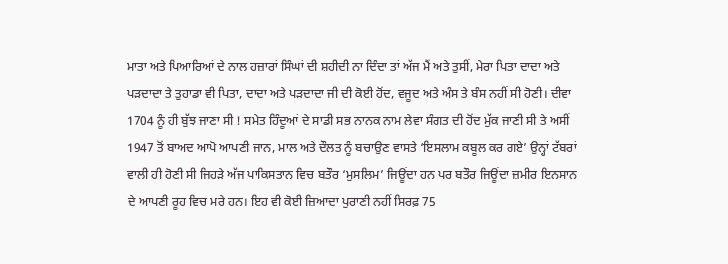ਮਾਤਾ ਅਤੇ ਪਿਆਰਿਆਂ ਦੇ ਨਾਲ ਹਜ਼ਾਰਾਂ ਸਿੰਘਾਂ ਦੀ ਸ਼ਹੀਦੀ ਨਾ ਦਿੰਦਾ ਤਾਂ ਅੱਜ ਮੈਂ ਅਤੇ ਤੁਸੀਂ, ਮੇਰਾ ਪਿਤਾ ਦਾਦਾ ਅਤੇ ਪੜਦਾਦਾ ਤੇ ਤੁਹਾਡਾ ਵੀ ਪਿਤਾ, ਦਾਦਾ ਅਤੇ ਪੜਦਾਦਾ ਜੀ ਦੀ ਕੋਈ ਹੋਂਦ, ਵਜੂਦ ਅਤੇ ਅੰਸ ਤੇ ਬੰਸ ਨਹੀਂ ਸੀ ਹੋਣੀ। ਦੀਵਾ 1704 ਨੂੰ ਹੀ ਬੁੱਝ ਜਾਣਾ ਸੀ ! ਸਮੇਤ ਹਿੰਦੂਆਂ ਦੇ ਸਾਡੀ ਸਭ ਨਾਨਕ ਨਾਮ ਲੇਵਾ ਸੰਗਤ ਦੀ ਹੋਂਦ ਮੁੱਕ ਜਾਣੀ ਸੀ ਤੇ ਅਸੀਂ 1947 ਤੋਂ ਬਾਅਦ ਆਪੋ ਆਪਣੀ ਜਾਨ, ਮਾਲ ਅਤੇ ਦੌਲਤ ਨੂੰ ਬਚਾਉਣ ਵਾਸਤੇ ‘ਇਸਲਾਮ ਕਬੂਲ ਕਰ ਗਏ’ ਉਨ੍ਹਾਂ ਟੱਬਰਾਂ ਵਾਲੀ ਹੀ ਹੋਣੀ ਸੀ ਜਿਹੜੇ ਅੱਜ ਪਾਕਿਸਤਾਨ ਵਿਚ ਬਤੌਰ ‘ਮੁਸਲਿਮ’ ਜਿਊਂਦਾ ਹਨ ਪਰ ਬਤੌਰ ਜਿਊਂਦਾ ਜ਼ਮੀਰ ਇਨਸਾਨ ਦੇ ਆਪਣੀ ਰੂਹ ਵਿਚ ਮਰੇ ਹਨ। ਇਹ ਵੀ ਕੋਈ ਜ਼ਿਆਦਾ ਪੁਰਾਣੀ ਨਹੀਂ ਸਿਰਫ਼ 75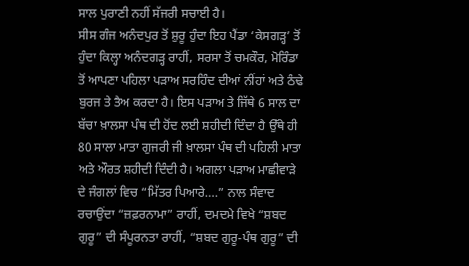ਸਾਲ ਪੁਰਾਣੀ ਨਹੀਂ ਸੱਜਰੀ ਸਚਾਈ ਹੈ।
ਸੀਸ ਗੰਜ ਅਨੰਦਪੁਰ ਤੋਂ ਸ਼ੁਰੂ ਹੁੰਦਾ ਇਹ ਪੈਂਡਾ ‘ਕੇਸਗੜ੍ਹ’ ਤੋਂ ਹੁੰਦਾ ਕਿਲ੍ਹਾ ਅਨੰਦਗੜ੍ਹ ਰਾਹੀਂ, ਸਰਸਾ ਤੋਂ ਚਮਕੌਰ, ਮੋਰਿੰਡਾ ਤੋਂ ਆਪਣਾ ਪਹਿਲਾ ਪੜਾਅ ਸਰਹਿੰਦ ਦੀਆਂ ਨੀਂਹਾਂ ਅਤੇ ਠੰਢੇ ਬੁਰਜ ਤੇ ਤੈਅ ਕਰਦਾ ਹੈ। ਇਸ ਪੜਾਅ ਤੇ ਜਿੱਥੇ 6 ਸਾਲ ਦਾ ਬੱਚਾ ਖ਼ਾਲਸਾ ਪੰਥ ਦੀ ਹੋਂਦ ਲਈ ਸ਼ਹੀਦੀ ਦਿੰਦਾ ਹੈ ਉੱਥੇ ਹੀ 80 ਸਾਲਾ ਮਾਤਾ ਗੁਜਰੀ ਜੀ ਖ਼ਾਲਸਾ ਪੰਥ ਦੀ ਪਹਿਲੀ ਮਾਤਾ ਅਤੇ ਔਰਤ ਸ਼ਹੀਦੀ ਦਿੰਦੀ ਹੈ। ਅਗਲਾ ਪੜਾਅ ਮਾਛੀਵਾੜੇ ਦੇ ਜੰਗਲਾਂ ਵਿਚ “ਮਿੱਤਰ ਪਿਆਰੇ….” ਨਾਲ ਸੰਵਾਦ ਰਚਾਉਂਦਾ “ਜ਼ਫ਼ਰਨਾਮਾ” ਰਾਹੀਂ, ਦਮਦਮੇ ਵਿਖੇ “ਸ਼ਬਦ ਗੁਰੂ” ਦੀ ਸੰਪੂਰਨਤਾ ਰਾਹੀਂ, “ਸ਼ਬਦ ਗੁਰੂ-ਪੰਥ ਗੁਰੂ” ਦੀ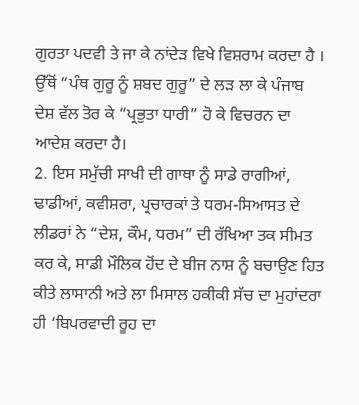ਗੁਰਤਾ ਪਦਵੀ ਤੇ ਜਾ ਕੇ ਨਾਂਦੇੜ ਵਿਖੇ ਵਿਸ਼ਰਾਮ ਕਰਦਾ ਹੈ । ਉੱਥੋਂ “ਪੰਥ ਗੁਰੂ ਨੂੰ ਸ਼ਬਦ ਗੁਰੂ” ਦੇ ਲੜ ਲਾ ਕੇ ਪੰਜਾਬ ਦੇਸ਼ ਵੱਲ ਤੋਰ ਕੇ “ਪ੍ਰਭੁਤਾ ਧਾਰੀ” ਹੋ ਕੇ ਵਿਚਰਨ ਦਾ ਆਦੇਸ਼ ਕਰਦਾ ਹੈ।
2. ਇਸ ਸਮੁੱਚੀ ਸਾਖੀ ਦੀ ਗਾਥਾ ਨੂੰ ਸਾਡੇ ਰਾਗੀਆਂ, ਢਾਡੀਆਂ, ਕਵੀਸ਼ਰਾ, ਪ੍ਰਚਾਰਕਾਂ ਤੇ ਧਰਮ-ਸਿਆਸਤ ਦੇ ਲੀਡਰਾਂ ਨੇ “ਦੇਸ਼, ਕੌਮ, ਧਰਮ” ਦੀ ਰੱਖਿਆ ਤਕ ਸੀਮਤ ਕਰ ਕੇ, ਸਾਡੀ ਮੌਲਿਕ ਹੋਂਦ ਦੇ ਬੀਜ ਨਾਸ਼ ਨੂੰ ਬਚਾਉਣ ਹਿਤ ਕੀਤੇ ਲਾਸਾਨੀ ਅਤੇ ਲਾ ਮਿਸਾਲ ਹਕੀਕੀ ਸੱਚ ਦਾ ਮੁਹਾਂਦਰਾ ਹੀ ‘ਬਿਪਰਵਾਦੀ ਰੂਹ ਦਾ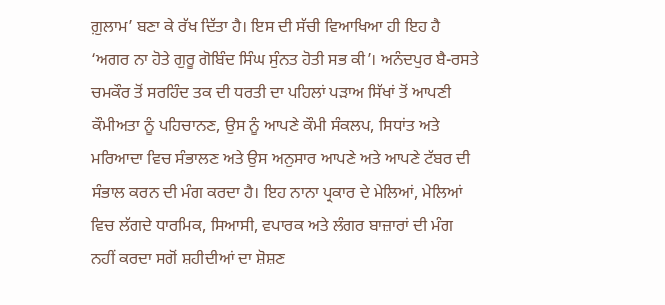ਗ਼ੁਲਾਮ’ ਬਣਾ ਕੇ ਰੱਖ ਦਿੱਤਾ ਹੈ। ਇਸ ਦੀ ਸੱਚੀ ਵਿਆਖਿਆ ਹੀ ਇਹ ਹੈ ‘ਅਗਰ ਨਾ ਹੋਤੇ ਗੁਰੂ ਗੋਬਿੰਦ ਸਿੰਘ ਸੁੰਨਤ ਹੋਤੀ ਸਭ ਕੀ’। ਅਨੰਦਪੁਰ ਬੈ-ਰਸਤੇ ਚਮਕੌਰ ਤੋਂ ਸਰਹਿੰਦ ਤਕ ਦੀ ਧਰਤੀ ਦਾ ਪਹਿਲਾਂ ਪੜਾਅ ਸਿੱਖਾਂ ਤੋਂ ਆਪਣੀ ਕੌਮੀਅਤਾ ਨੂੰ ਪਹਿਚਾਨਣ, ਉਸ ਨੂੰ ਆਪਣੇ ਕੌਮੀ ਸੰਕਲਪ, ਸਿਧਾਂਤ ਅਤੇ ਮਰਿਆਦਾ ਵਿਚ ਸੰਭਾਲਣ ਅਤੇ ਉਸ ਅਨੁਸਾਰ ਆਪਣੇ ਅਤੇ ਆਪਣੇ ਟੱਬਰ ਦੀ ਸੰਭਾਲ ਕਰਨ ਦੀ ਮੰਗ ਕਰਦਾ ਹੈ। ਇਹ ਨਾਨਾ ਪ੍ਰਕਾਰ ਦੇ ਮੇਲਿਆਂ, ਮੇਲਿਆਂ ਵਿਚ ਲੱਗਦੇ ਧਾਰਮਿਕ, ਸਿਆਸੀ, ਵਪਾਰਕ ਅਤੇ ਲੰਗਰ ਬਾਜ਼ਾਰਾਂ ਦੀ ਮੰਗ ਨਹੀਂ ਕਰਦਾ ਸਗੋਂ ਸ਼ਹੀਦੀਆਂ ਦਾ ਸ਼ੋਸ਼ਣ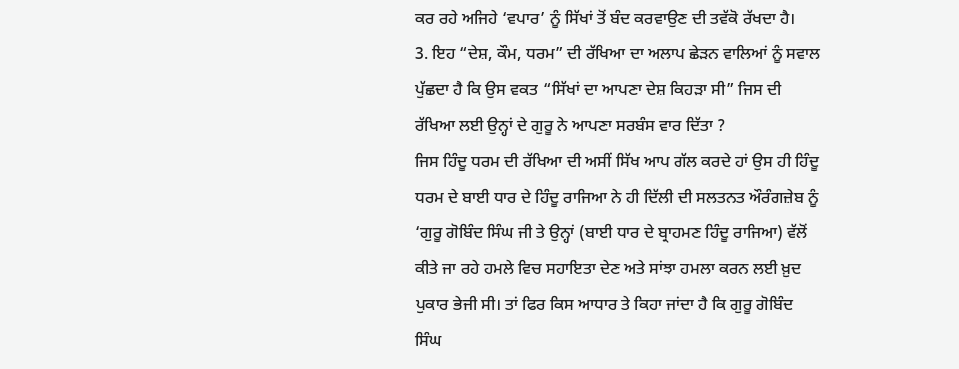ਕਰ ਰਹੇ ਅਜਿਹੇ ‘ਵਪਾਰ’ ਨੂੰ ਸਿੱਖਾਂ ਤੋਂ ਬੰਦ ਕਰਵਾਉਣ ਦੀ ਤਵੱਕੋ ਰੱਖਦਾ ਹੈ।
3. ਇਹ “ਦੇਸ਼, ਕੌਮ, ਧਰਮ” ਦੀ ਰੱਖਿਆ ਦਾ ਅਲਾਪ ਛੇੜਨ ਵਾਲਿਆਂ ਨੂੰ ਸਵਾਲ ਪੁੱਛਦਾ ਹੈ ਕਿ ਉਸ ਵਕਤ “ਸਿੱਖਾਂ ਦਾ ਆਪਣਾ ਦੇਸ਼ ਕਿਹੜਾ ਸੀ” ਜਿਸ ਦੀ ਰੱਖਿਆ ਲਈ ਉਨ੍ਹਾਂ ਦੇ ਗੁਰੂ ਨੇ ਆਪਣਾ ਸਰਬੰਸ ਵਾਰ ਦਿੱਤਾ ?
ਜਿਸ ਹਿੰਦੂ ਧਰਮ ਦੀ ਰੱਖਿਆ ਦੀ ਅਸੀਂ ਸਿੱਖ ਆਪ ਗੱਲ ਕਰਦੇ ਹਾਂ ਉਸ ਹੀ ਹਿੰਦੂ ਧਰਮ ਦੇ ਬਾਈ ਧਾਰ ਦੇ ਹਿੰਦੂ ਰਾਜਿਆ ਨੇ ਹੀ ਦਿੱਲੀ ਦੀ ਸਲਤਨਤ ਔਰੰਗਜ਼ੇਬ ਨੂੰ ‘ਗੁਰੂ ਗੋਬਿੰਦ ਸਿੰਘ ਜੀ ਤੇ ਉਨ੍ਹਾਂ (ਬਾਈ ਧਾਰ ਦੇ ਬ੍ਰਾਹਮਣ ਹਿੰਦੂ ਰਾਜਿਆ) ਵੱਲੋਂ ਕੀਤੇ ਜਾ ਰਹੇ ਹਮਲੇ ਵਿਚ ਸਹਾਇਤਾ ਦੇਣ ਅਤੇ ਸਾਂਝਾ ਹਮਲਾ ਕਰਨ ਲਈ ਖ਼ੁਦ ਪੁਕਾਰ ਭੇਜੀ ਸੀ। ਤਾਂ ਫਿਰ ਕਿਸ ਆਧਾਰ ਤੇ ਕਿਹਾ ਜਾਂਦਾ ਹੈ ਕਿ ਗੁਰੂ ਗੋਬਿੰਦ ਸਿੰਘ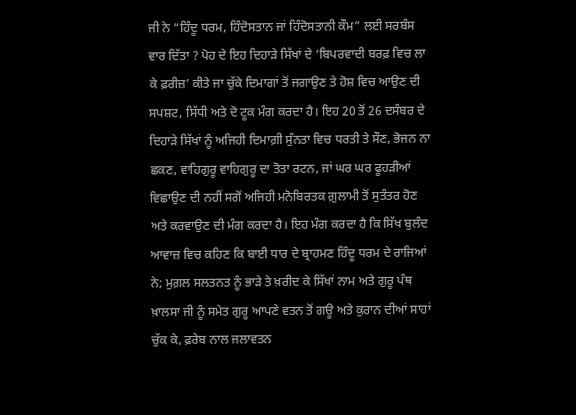ਜੀ ਨੇ “ਹਿੰਦੂ ਧਰਮ, ਹਿੰਦੋਸਤਾਨ ਜਾਂ ਹਿੰਦੋਸਤਾਨੀ ਕੌਮ” ਲਈ ਸਰਬੰਸ ਵਾਰ ਦਿੱਤਾ ? ਪੋਹ ਦੇ ਇਹ ਦਿਹਾੜੇ ਸਿੱਖਾਂ ਦੇ ‘ਬਿਪਰਵਾਦੀ ਬਰਫ਼ ਵਿਚ ਲਾ ਕੇ ਫ਼ਰੀਜ਼’ ਕੀਤੇ ਜਾ ਚੁੱਕੇ ਦਿਮਾਗਾਂ ਤੋਂ ਜਗਾਉਣ ਤੇ ਹੋਸ਼ ਵਿਚ ਆਉਣ ਦੀ ਸਪਸ਼ਟ, ਸਿੱਧੀ ਅਤੇ ਦੋ ਟੂਕ ਮੰਗ ਕਰਦਾ ਹੈ। ਇਹ 20 ਤੋਂ 26 ਦਸੰਬਰ ਦੇ ਦਿਹਾੜੇ ਸਿੱਖਾਂ ਨੂੰ ਅਜਿਹੀ ਦਿਮਾਗ਼ੀ ਸੁੰਨਤਾ ਵਿਚ ਧਰਤੀ ਤੇ ਸੌਣ, ਭੋਜਨ ਨਾ ਛਕਣ, ਵਾਹਿਗੁਰੂ ਵਾਹਿਗੁਰੂ ਦਾ ਤੋਤਾ ਰਟਨ, ਜਾਂ ਘਰ ਘਰ ਫੂਹੜੀਆਂ ਵਿਛਾਉਣ ਦੀ ਨਹੀਂ ਸਗੋਂ ਅਜਿਹੀ ਮਨੋਬਿਰਤਕ ਗ਼ੁਲਾਮੀ ਤੋਂ ਸੁਤੰਤਰ ਹੋਣ ਅਤੇ ਕਰਵਾਉਣ ਦੀ ਮੰਗ ਕਰਦਾ ਹੈ। ਇਹ ਮੰਗ ਕਰਦਾ ਹੈ ਕਿ ਸਿੱਖ ਬੁਲੰਦ ਆਵਾਜ਼ ਵਿਚ ਕਹਿਣ ਕਿ ਬਾਈ ਧਾਰ ਦੇ ਬ੍ਰਾਹਮਣ ਹਿੰਦੂ ਧਰਮ ਦੇ ਰਾਜਿਆਂ ਨੇ; ਮੁਗ਼ਲ ਸਲਤਨਤ ਨੂੰ ਭਾੜੇ ਤੇ ਖ਼ਰੀਦ ਕੇ ਸਿੱਖਾਂ ਨਾਮ ਅਤੇ ਗੁਰੂ ਪੰਥ ਖ਼ਾਲਸਾ ਜੀ ਨੂੰ ਸਮੇਤ ਗੁਰੂ ਆਪਣੇ ਵਤਨ ਤੋਂ ਗਊ ਅਤੇ ਕੁਰਾਨ ਦੀਆਂ ਸਾਹਾਂ ਚੁੱਕ ਕੇ, ਫ਼ਰੇਬ ਨਾਲ ਜਲਾਵਤਨ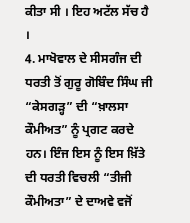ਕੀਤਾ ਸੀ । ਇਹ ਅਟੱਲ ਸੱਚ ਹੈ ।
4. ਮਾਖੋਵਾਲ ਦੇ ਸੀਸਗੰਜ ਦੀ ਧਰਤੀ ਤੋਂ ਗੁਰੂ ਗੋਬਿੰਦ ਸਿੰਘ ਜੀ “ਕੇਸਗੜ੍ਹ” ਦੀ “ਖ਼ਾਲਸਾ ਕੌਮੀਅਤ” ਨੂੰ ਪ੍ਰਗਟ ਕਰਦੇ ਹਨ। ਇੰਜ ਇਸ ਨੂੰ ਇਸ ਖ਼ਿੱਤੇ ਦੀ ਧਰਤੀ ਵਿਚਲੀ “ਤੀਜੀ ਕੌਮੀਅਤਾ” ਦੇ ਦਾਅਵੇ ਵਜੋਂ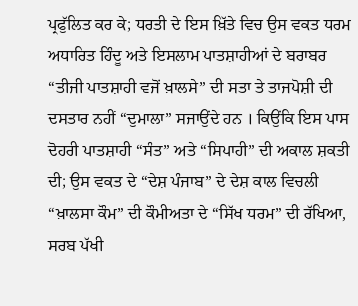ਪ੍ਰਫੁੱਲਿਤ ਕਰ ਕੇ; ਧਰਤੀ ਦੇ ਇਸ ਖ਼ਿੱਤੇ ਵਿਚ ਉਸ ਵਕਤ ਧਰਮ ਅਧਾਰਿਤ ਹਿੰਦੂ ਅਤੇ ਇਸਲਾਮ ਪਾਤਸ਼ਾਹੀਆਂ ਦੇ ਬਰਾਬਰ “ਤੀਜੀ ਪਾਤਸ਼ਾਹੀ ਵਜੋਂ ਖ਼ਾਲਸੇ” ਦੀ ਸਤਾ ਤੇ ਤਾਜਪੋਸ਼ੀ ਦੀ ਦਸਤਾਰ ਨਹੀਂ “ਦੁਮਾਲਾ” ਸਜਾਉਂਦੇ ਹਨ । ਕਿਉਂਕਿ ਇਸ ਪਾਸ ਦੋਹਰੀ ਪਾਤਸ਼ਾਹੀ “ਸੰਤ” ਅਤੇ “ਸਿਪਾਹੀ” ਦੀ ਅਕਾਲ ਸ਼ਕਤੀ ਦੀ; ਉਸ ਵਕਤ ਦੇ “ਦੇਸ਼ ਪੰਜਾਬ” ਦੇ ਦੇਸ਼ ਕਾਲ ਵਿਚਲੀ “ਖ਼ਾਲਸਾ ਕੌਮ” ਦੀ ਕੌਮੀਅਤਾ ਦੇ “ਸਿੱਖ ਧਰਮ” ਦੀ ਰੱਖਿਆ, ਸਰਬ ਪੱਖੀ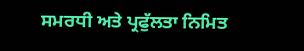ਸਮਰਧੀ ਅਤੇ ਪ੍ਰਫੁੱਲਤਾ ਨਿਮਿਤ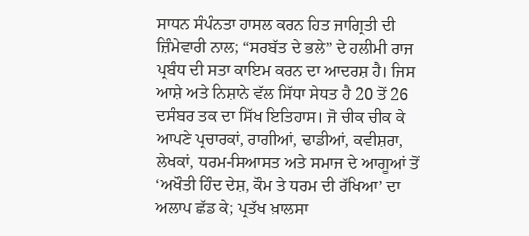ਸਾਧਨ ਸੰਪੰਨਤਾ ਹਾਸਲ ਕਰਨ ਹਿਤ ਜਾਗ੍ਰਿਤੀ ਦੀ ਜ਼ਿੰਮੇਵਾਰੀ ਨਾਲ; “ਸਰਬੱਤ ਦੇ ਭਲੇ” ਦੇ ਹਲੀਮੀ ਰਾਜ ਪ੍ਰਬੰਧ ਦੀ ਸਤਾ ਕਾਇਮ ਕਰਨ ਦਾ ਆਦਰਸ਼ ਹੈ। ਜਿਸ ਆਸ਼ੇ ਅਤੇ ਨਿਸ਼ਾਨੇ ਵੱਲ ਸਿੱਧਾ ਸੇਧਤ ਹੈ 20 ਤੋਂ 26 ਦਸੰਬਰ ਤਕ ਦਾ ਸਿੱਖ ਇਤਿਹਾਸ। ਜੋ ਚੀਕ ਚੀਕ ਕੇ ਆਪਣੇ ਪ੍ਰਚਾਰਕਾਂ, ਰਾਗੀਆਂ, ਢਾਡੀਆਂ, ਕਵੀਸ਼ਰਾ, ਲੇਖਕਾਂ, ਧਰਮ-ਸਿਆਸਤ ਅਤੇ ਸਮਾਜ ਦੇ ਆਗੂਆਂ ਤੋਂ ‘ਅਖੌਤੀ ਹਿੰਦ ਦੇਸ਼, ਕੌਮ ਤੇ ਧਰਮ ਦੀ ਰੱਖਿਆ’ ਦਾ ਅਲਾਪ ਛੱਡ ਕੇ; ਪ੍ਰਤੱਖ ਖ਼ਾਲਸਾ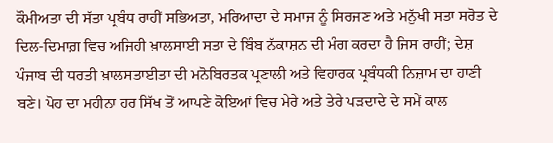ਕੌਮੀਅਤਾ ਦੀ ਸੱਤਾ ਪ੍ਰਬੰਧ ਰਾਹੀਂ ਸਭਿਅਤਾ, ਮਰਿਆਦਾ ਦੇ ਸਮਾਜ ਨੂੰ ਸਿਰਜਣ ਅਤੇ ਮਨੁੱਖੀ ਸਤਾ ਸਰੋਤ ਦੇ ਦਿਲ-ਦਿਮਾਗ਼ ਵਿਚ ਅਜਿਹੀ ਖ਼ਾਲਸਾਈ ਸਤਾ ਦੇ ਬਿੰਬ ਨੱਕਾਸ਼ਨ ਦੀ ਮੰਗ ਕਰਦਾ ਹੈ ਜਿਸ ਰਾਹੀਂ; ਦੇਸ਼ ਪੰਜਾਬ ਦੀ ਧਰਤੀ ਖ਼ਾਲਸਤਾਈਤਾ ਦੀ ਮਨੋਬਿਰਤਕ ਪ੍ਰਣਾਲੀ ਅਤੇ ਵਿਹਾਰਕ ਪ੍ਰਬੰਧਕੀ ਨਿਜ਼ਾਮ ਦਾ ਹਾਣੀ ਬਣੇ। ਪੋਹ ਦਾ ਮਹੀਨਾ ਹਰ ਸਿੱਖ ਤੋਂ ਆਪਣੇ ਕੋਇਆਂ ਵਿਚ ਮੇਰੇ ਅਤੇ ਤੇਰੇ ਪੜਦਾਦੇ ਦੇ ਸਮੇਂ ਕਾਲ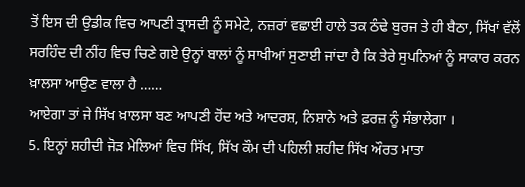ਤੋਂ ਇਸ ਦੀ ਉਡੀਕ ਵਿਚ ਆਪਣੀ ਤ੍ਰਾਸਦੀ ਨੂੰ ਸਮੇਟੇ, ਨਜ਼ਰਾਂ ਵਛਾਈ ਹਾਲੇ ਤਕ ਠੰਢੇ ਬੁਰਜ ਤੇ ਹੀ ਬੈਠਾ, ਸਿੱਖਾਂ ਵੱਲੋਂ ਸਰਹਿੰਦ ਦੀ ਨੀਂਹ ਵਿਚ ਚਿਣੇ ਗਏ ਉਨ੍ਹਾਂ ਬਾਲਾਂ ਨੂੰ ਸਾਖੀਆਂ ਸੁਣਾਈ ਜਾਂਦਾ ਹੈ ਕਿ ਤੇਰੇ ਸੁਪਨਿਆਂ ਨੂੰ ਸਾਕਾਰ ਕਰਨ ਖ਼ਾਲਸਾ ਆਉਣ ਵਾਲਾ ਹੈ ……
ਆਏਗਾ ਤਾਂ ਜੇ ਸਿੱਖ ਖ਼ਾਲਸਾ ਬਣ ਆਪਣੀ ਹੋਂਦ ਅਤੇ ਆਦਰਸ਼, ਨਿਸ਼ਾਨੇ ਅਤੇ ਫ਼ਰਜ਼ ਨੂੰ ਸੰਭਾਲੇਗਾ ।
5. ਇਨ੍ਹਾਂ ਸ਼ਹੀਦੀ ਜੋੜ ਮੇਲਿਆਂ ਵਿਚ ਸਿੱਖ, ਸਿੱਖ ਕੌਮ ਦੀ ਪਹਿਲੀ ਸ਼ਹੀਦ ਸਿੱਖ ਔਰਤ ਮਾਤਾ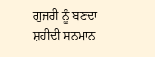ਗੁਜਰੀ ਨੂੰ ਬਣਦਾ ਸ਼ਹੀਦੀ ਸਨਮਾਨ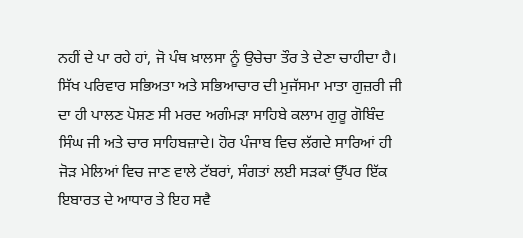ਨਹੀਂ ਦੇ ਪਾ ਰਹੇ ਹਾਂ, ਜੋ ਪੰਥ ਖ਼ਾਲਸਾ ਨੂੰ ਉਚੇਚਾ ਤੌਰ ਤੇ ਦੇਣਾ ਚਾਹੀਦਾ ਹੈ। ਸਿੱਖ ਪਰਿਵਾਰ ਸਭਿਅਤਾ ਅਤੇ ਸਭਿਆਚਾਰ ਦੀ ਮੁਜੱਸਮਾ ਮਾਤਾ ਗੁਜ਼ਰੀ ਜੀ ਦਾ ਹੀ ਪਾਲਣ ਪੋਸ਼ਣ ਸੀ ਮਰਦ ਅਗੰਮੜਾ ਸਾਹਿਬੇ ਕਲਾਮ ਗੁਰੂ ਗੋਬਿੰਦ ਸਿੰਘ ਜੀ ਅਤੇ ਚਾਰ ਸਾਹਿਬਜ਼ਾਦੇ। ਹੋਰ ਪੰਜਾਬ ਵਿਚ ਲੱਗਦੇ ਸਾਰਿਆਂ ਹੀ ਜੋੜ ਮੇਲਿਆਂ ਵਿਚ ਜਾਣ ਵਾਲੇ ਟੱਬਰਾਂ, ਸੰਗਤਾਂ ਲਈ ਸੜਕਾਂ ਉੱਪਰ ਇੱਕ ਇਬਾਰਤ ਦੇ ਆਧਾਰ ਤੇ ਇਹ ਸਵੈ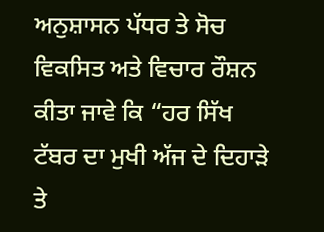ਅਨੁਸ਼ਾਸਨ ਪੱਧਰ ਤੇ ਸੋਚ ਵਿਕਸਿਤ ਅਤੇ ਵਿਚਾਰ ਰੌਸ਼ਨ ਕੀਤਾ ਜਾਵੇ ਕਿ “ਹਰ ਸਿੱਖ ਟੱਬਰ ਦਾ ਮੁਖੀ ਅੱਜ ਦੇ ਦਿਹਾੜੇ ਤੇ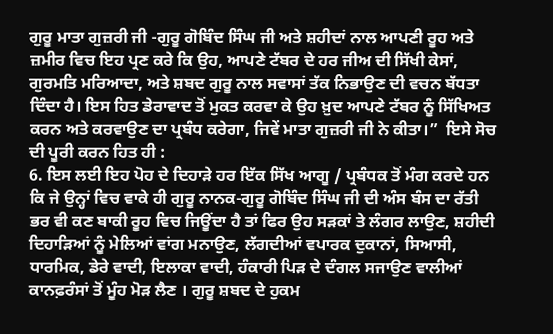ਗੁਰੂ ਮਾਤਾ ਗੁਜ਼ਰੀ ਜੀ -ਗੁਰੂ ਗੋਬਿੰਦ ਸਿੰਘ ਜੀ ਅਤੇ ਸ਼ਹੀਦਾਂ ਨਾਲ ਆਪਣੀ ਰੂਹ ਅਤੇ ਜ਼ਮੀਰ ਵਿਚ ਇਹ ਪ੍ਰਣ ਕਰੇ ਕਿ ਉਹ, ਆਪਣੇ ਟੱਬਰ ਦੇ ਹਰ ਜੀਅ ਦੀ ਸਿੱਖੀ ਕੇਸਾਂ, ਗੁਰਮਤਿ ਮਰਿਆਦਾ, ਅਤੇ ਸ਼ਬਦ ਗੁਰੂ ਨਾਲ ਸਵਾਸਾਂ ਤੱਕ ਨਿਭਾਉਣ ਦੀ ਵਚਨ ਬੱਧਤਾ ਦਿੰਦਾ ਹੈ। ਇਸ ਹਿਤ ਡੇਰਾਵਾਦ ਤੋਂ ਮੁਕਤ ਕਰਵਾ ਕੇ ਉਹ ਖ਼ੁਦ ਆਪਣੇ ਟੱਬਰ ਨੂੰ ਸਿੱਖਿਅਤ ਕਰਨ ਅਤੇ ਕਰਵਾਉਣ ਦਾ ਪ੍ਰਬੰਧ ਕਰੇਗਾ, ਜਿਵੇਂ ਮਾਤਾ ਗੁਜ਼ਰੀ ਜੀ ਨੇ ਕੀਤਾ।”  ਇਸੇ ਸੋਚ ਦੀ ਪੂਰੀ ਕਰਨ ਹਿਤ ਹੀ :
6. ਇਸ ਲਈ ਇਹ ਪੋਹ ਦੇ ਦਿਹਾੜੇ ਹਰ ਇੱਕ ਸਿੱਖ ਆਗੂ / ਪ੍ਰਬੰਧਕ ਤੋਂ ਮੰਗ ਕਰਦੇ ਹਨ ਕਿ ਜੇ ਉਨ੍ਹਾਂ ਵਿਚ ਵਾਕੇ ਹੀ ਗੁਰੂ ਨਾਨਕ-ਗੁਰੂ ਗੋਬਿੰਦ ਸਿੰਘ ਜੀ ਦੀ ਅੰਸ ਬੰਸ ਦਾ ਰੱਤੀ ਭਰ ਵੀ ਕਣ ਬਾਕੀ ਰੂਹ ਵਿਚ ਜਿਊਂਦਾ ਹੈ ਤਾਂ ਫਿਰ ਉਹ ਸੜਕਾਂ ਤੇ ਲੰਗਰ ਲਾਉਣ, ਸ਼ਹੀਦੀ ਦਿਹਾੜਿਆਂ ਨੂੰ ਮੇਲਿਆਂ ਵਾਂਗ ਮਨਾਉਣ, ਲੱਗਦੀਆਂ ਵਪਾਰਕ ਦੁਕਾਨਾਂ, ਸਿਆਸੀ, ਧਾਰਮਿਕ, ਡੇਰੇ ਵਾਦੀ, ਇਲਾਕਾ ਵਾਦੀ, ਹੰਕਾਰੀ ਪਿੜ ਦੇ ਦੰਗਲ ਸਜਾਉਣ ਵਾਲੀਆਂ ਕਾਨਫ਼ਰੰਸਾਂ ਤੋਂ ਮੂੰਹ ਮੋੜ ਲੈਣ । ਗੁਰੂ ਸ਼ਬਦ ਦੇ ਹੁਕਮ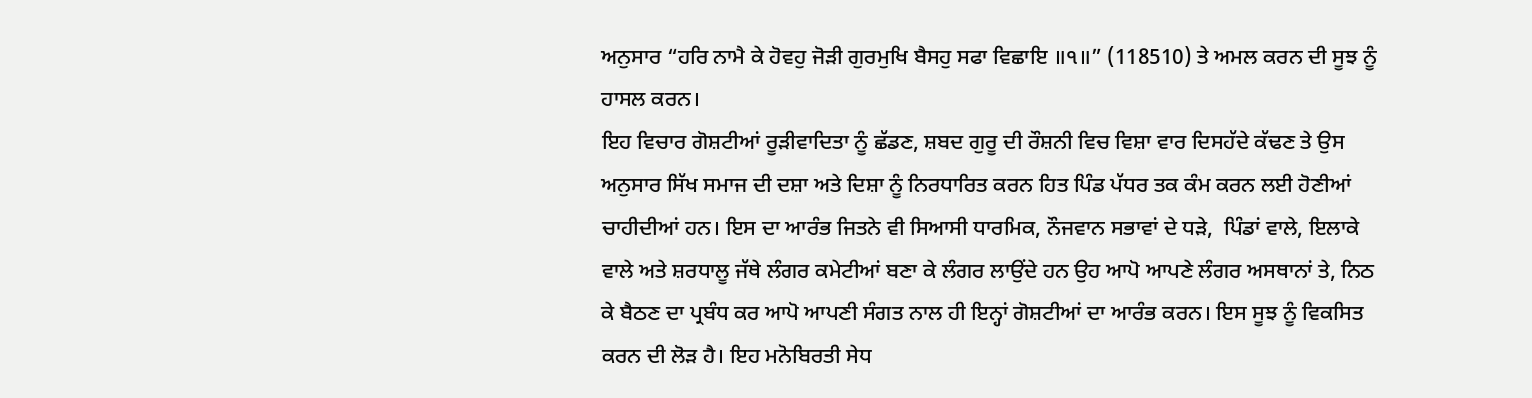ਅਨੁਸਾਰ “ਹਰਿ ਨਾਮੈ ਕੇ ਹੋਵਹੁ ਜੋੜੀ ਗੁਰਮੁਖਿ ਬੈਸਹੁ ਸਫਾ ਵਿਛਾਇ ॥੧॥” (118510) ਤੇ ਅਮਲ ਕਰਨ ਦੀ ਸੂਝ ਨੂੰ ਹਾਸਲ ਕਰਨ।
ਇਹ ਵਿਚਾਰ ਗੋਸ਼ਟੀਆਂ ਰੂੜੀਵਾਦਿਤਾ ਨੂੰ ਛੱਡਣ, ਸ਼ਬਦ ਗੁਰੂ ਦੀ ਰੌਸ਼ਨੀ ਵਿਚ ਵਿਸ਼ਾ ਵਾਰ ਦਿਸਹੱਦੇ ਕੱਢਣ ਤੇ ਉਸ ਅਨੁਸਾਰ ਸਿੱਖ ਸਮਾਜ ਦੀ ਦਸ਼ਾ ਅਤੇ ਦਿਸ਼ਾ ਨੂੰ ਨਿਰਧਾਰਿਤ ਕਰਨ ਹਿਤ ਪਿੰਡ ਪੱਧਰ ਤਕ ਕੰਮ ਕਰਨ ਲਈ ਹੋਣੀਆਂ ਚਾਹੀਦੀਆਂ ਹਨ। ਇਸ ਦਾ ਆਰੰਭ ਜਿਤਨੇ ਵੀ ਸਿਆਸੀ ਧਾਰਮਿਕ, ਨੌਜਵਾਨ ਸਭਾਵਾਂ ਦੇ ਧੜੇ,  ਪਿੰਡਾਂ ਵਾਲੇ, ਇਲਾਕੇ ਵਾਲੇ ਅਤੇ ਸ਼ਰਧਾਲੂ ਜੱਥੇ ਲੰਗਰ ਕਮੇਟੀਆਂ ਬਣਾ ਕੇ ਲੰਗਰ ਲਾਉਂਦੇ ਹਨ ਉਹ ਆਪੋ ਆਪਣੇ ਲੰਗਰ ਅਸਥਾਨਾਂ ਤੇ, ਨਿਠ ਕੇ ਬੈਠਣ ਦਾ ਪ੍ਰਬੰਧ ਕਰ ਆਪੋ ਆਪਣੀ ਸੰਗਤ ਨਾਲ ਹੀ ਇਨ੍ਹਾਂ ਗੋਸ਼ਟੀਆਂ ਦਾ ਆਰੰਭ ਕਰਨ। ਇਸ ਸੂਝ ਨੂੰ ਵਿਕਸਿਤ ਕਰਨ ਦੀ ਲੋੜ ਹੈ। ਇਹ ਮਨੋਬਿਰਤੀ ਸੇਧ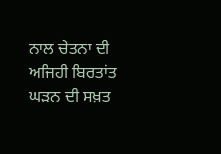ਨਾਲ ਚੇਤਨਾ ਦੀ ਅਜਿਹੀ ਬਿਰਤਾਂਤ ਘੜਨ ਦੀ ਸਖ਼ਤ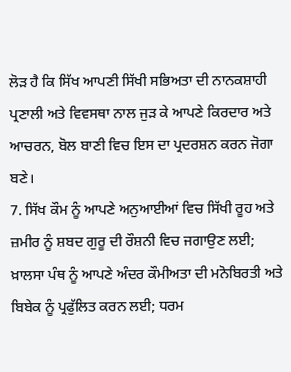ਲੋੜ ਹੈ ਕਿ ਸਿੱਖ ਆਪਣੀ ਸਿੱਖੀ ਸਭਿਅਤਾ ਦੀ ਨਾਨਕਸ਼ਾਹੀ ਪ੍ਰਣਾਲੀ ਅਤੇ ਵਿਵਸਥਾ ਨਾਲ ਜੁੜ ਕੇ ਆਪਣੇ ਕਿਰਦਾਰ ਅਤੇ ਆਚਰਨ, ਬੋਲ ਬਾਣੀ ਵਿਚ ਇਸ ਦਾ ਪ੍ਰਦਰਸ਼ਨ ਕਰਨ ਜੋਗਾ ਬਣੇ।
7. ਸਿੱਖ ਕੌਮ ਨੂੰ ਆਪਣੇ ਅਨੁਆਈਆਂ ਵਿਚ ਸਿੱਖੀ ਰੂਹ ਅਤੇ ਜ਼ਮੀਰ ਨੂੰ ਸ਼ਬਦ ਗੁਰੂ ਦੀ ਰੌਸ਼ਨੀ ਵਿਚ ਜਗਾਉਣ ਲਈ; ਖ਼ਾਲਸਾ ਪੰਥ ਨੂੰ ਆਪਣੇ ਅੰਦਰ ਕੌਮੀਅਤਾ ਦੀ ਮਨੋਬਿਰਤੀ ਅਤੇ ਬਿਬੇਕ ਨੂੰ ਪ੍ਰਫੁੱਲਿਤ ਕਰਨ ਲਈ; ਧਰਮ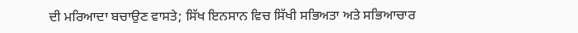ਦੀ ਮਰਿਆਦਾ ਬਚਾਉਣ ਵਾਸਤੇ; ਸਿੱਖ ਇਨਸਾਨ ਵਿਚ ਸਿੱਖੀ ਸਭਿਅਤਾ ਅਤੇ ਸਭਿਆਚਾਰ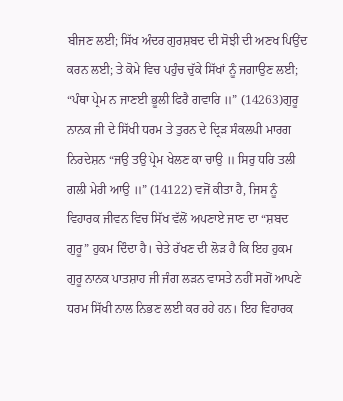ਬੀਜਣ ਲਈ; ਸਿੱਖ ਅੰਦਰ ਗੁਰਸ਼ਬਦ ਦੀ ਸੋਝੀ ਦੀ ਅਣਖ ਪਿਉਂਦ ਕਰਨ ਲਈ; ਤੇ ਕੋਮੇ ਵਿਚ ਪਹੁੰਚ ਚੁੱਕੇ ਸਿੱਖਾਂ ਨੂੰ ਜਗਾਉਣ ਲਈ; “ਪੰਥਾ ਪ੍ਰੇਮ ਨ ਜਾਣਈ ਭੂਲੀ ਫਿਰੈ ਗਵਾਰਿ ॥” (14263)ਗੁਰੂ ਨਾਨਕ ਜੀ ਦੇ ਸਿੱਖੀ ਧਰਮ ਤੇ ਤੁਰਨ ਦੇ ਦ੍ਰਿੜ ਸੰਕਲਪੀ ਮਾਰਗ ਨਿਰਦੇਸ਼ਨ “ਜਉ ਤਉ ਪ੍ਰੇਮ ਖੇਲਣ ਕਾ ਚਾਉ ॥ ਸਿਰੁ ਧਰਿ ਤਲੀ ਗਲੀ ਮੇਰੀ ਆਉ ॥” (14122) ਵਜੋਂ ਕੀਤਾ ਹੈ, ਜਿਸ ਨੂੰ ਵਿਹਾਰਕ ਜੀਵਨ ਵਿਚ ਸਿੱਖ ਵੱਲੋਂ ਅਪਣਾਏ ਜਾਣ ਦਾ “ਸ਼ਬਦ ਗੁਰੂ” ਹੁਕਮ ਦਿੰਦਾ ਹੈ। ਚੇਤੇ ਰੱਖਣ ਦੀ ਲੋੜ ਹੈ ਕਿ ਇਹ ਹੁਕਮ ਗੁਰੂ ਨਾਨਕ ਪਾਤਸ਼ਾਹ ਜੀ ਜੰਗ ਲੜਨ ਵਾਸਤੇ ਨਹੀਂ ਸਗੋਂ ਆਪਣੇ ਧਰਮ ਸਿੱਖੀ ਨਾਲ ਨਿਭਣ ਲਈ ਕਰ ਰਹੇ ਹਨ। ਇਹ ਵਿਹਾਰਕ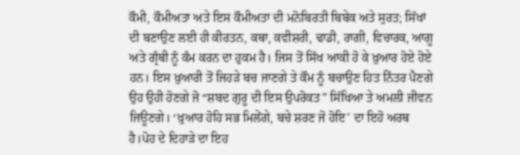ਕੌਮੀ, ਕੌਮੀਅਤਾ ਅਤੇ ਇਸ ਕੌਮੀਅਤਾ ਦੀ ਮਨੋਬਿਰਤੀ ਬਿਬੇਕ ਅਤੇ ਸੁਰਤ; ਸਿੱਖਾਂ ਦੀ ਬਣਾਉਣ ਲਈ ਹੀ ਕੀਰਤਨ, ਕਥਾ, ਕਵੀਸ਼ਰੀ, ਢਾਡੀ, ਰਾਗੀ, ਵਿਚਾਰਕ, ਆਗੂ ਅਤੇ ਗ੍ਰੰਥੀ ਨੂੰ ਕੰਮ ਕਰਨ ਦਾ ਹੁਕਮ ਹੈ। ਜਿਸ ਤੋਂ ਸਿੱਖ ਆਕੀ ਹੋ ਕੇ ਖ਼ੁਆਰ ਹੋਏ ਹੋਏ ਹਨ। ਇਸ ਖ਼ੁਆਰੀ ਤੋਂ ਜਿਹੜੇ ਬਚ ਜਾਣਗੇ ਤੇ ਕੌਮ ਨੂੰ ਬਚਾਉਣ ਹਿਤ ਨਿੱਤਰ ਪੈਣਗੇ ਉਹ ਉਹੀ ਹੋਣਗੇ ਜੋ “ਸ਼ਬਦ ਗੁਰੂ ਦੀ ਇਸ ਉਪਰੋਕਤ” ਸਿੱਖਿਆ ਤੇ ਅਮਲੀ ਜੀਵਨ ਜਿਊਣਗੇ। ‘ਖ਼ੁਆਰ ਹੋਹਿ ਸਭ ਮਿਲੇਂਗੇ, ਬਚੇ ਸ਼ਰਣ ਜੋ ਹੋਇ’ ਦਾ ਇਹੋ ਅਰਥ ਹੈ।ਪੋਹ ਦੇ ਦਿਹਾੜੇ ਦਾ ਇਹ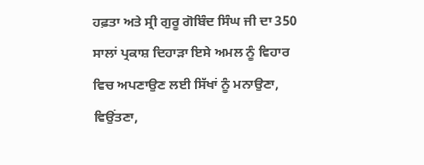ਹਫ਼ਤਾ ਅਤੇ ਸ੍ਰੀ ਗੁਰੂ ਗੋਬਿੰਦ ਸਿੰਘ ਜੀ ਦਾ 350 ਸਾਲਾਂ ਪ੍ਰਕਾਸ਼ ਦਿਹਾੜਾ ਇਸੇ ਅਮਲ ਨੂੰ ਵਿਹਾਰ ਵਿਚ ਅਪਣਾਉਣ ਲਈ ਸਿੱਖਾਂ ਨੂੰ ਮਨਾਉਣਾ, ਵਿਉਂਤਣਾ,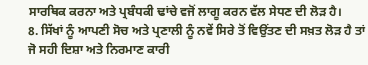ਸਾਰਥਿਕ ਕਰਨਾ ਅਤੇ ਪ੍ਰਬੰਧਕੀ ਢਾਂਚੇ ਵਜੋਂ ਲਾਗੂ ਕਰਨ ਵੱਲ ਸੇਧਣ ਦੀ ਲੋੜ ਹੈ।
8. ਸਿੱਖਾਂ ਨੂੰ ਆਪਣੀ ਸੋਚ ਅਤੇ ਪ੍ਰਣਾਲੀ ਨੂੰ ਨਵੇਂ ਸਿਰੇ ਤੋਂ ਵਿਉਂਤਣ ਦੀ ਸਖ਼ਤ ਲੋੜ ਹੈ ਤਾਂ ਜੋ ਸਹੀ ਦਿਸ਼ਾ ਅਤੇ ਨਿਰਮਾਣ ਕਾਰੀ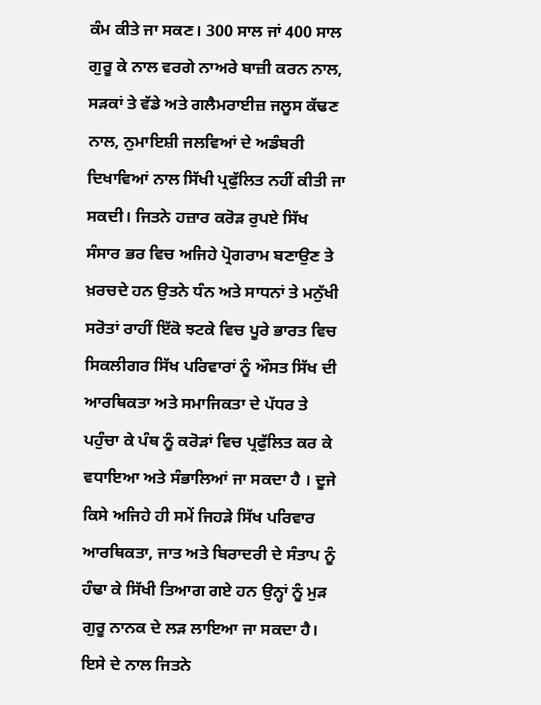ਕੰਮ ਕੀਤੇ ਜਾ ਸਕਣ। 300 ਸਾਲ ਜਾਂ 400 ਸਾਲ ਗੁਰੂ ਕੇ ਨਾਲ ਵਰਗੇ ਨਾਅਰੇ ਬਾਜ਼ੀ ਕਰਨ ਨਾਲ, ਸੜਕਾਂ ਤੇ ਵੱਡੇ ਅਤੇ ਗਲੈਮਰਾਈਜ਼ ਜਲੂਸ ਕੱਢਣ ਨਾਲ, ਨੁਮਾਇਸ਼ੀ ਜਲਵਿਆਂ ਦੇ ਅਡੰਬਰੀ ਦਿਖਾਵਿਆਂ ਨਾਲ ਸਿੱਖੀ ਪ੍ਰਫੁੱਲਿਤ ਨਹੀਂ ਕੀਤੀ ਜਾ ਸਕਦੀ। ਜਿਤਨੇ ਹਜ਼ਾਰ ਕਰੋੜ ਰੁਪਏ ਸਿੱਖ ਸੰਸਾਰ ਭਰ ਵਿਚ ਅਜਿਹੇ ਪ੍ਰੋਗਰਾਮ ਬਣਾਉਣ ਤੇ ਖ਼ਰਚਦੇ ਹਨ ਉਤਨੇ ਧੰਨ ਅਤੇ ਸਾਧਨਾਂ ਤੇ ਮਨੁੱਖੀ ਸਰੋਤਾਂ ਰਾਹੀਂ ਇੱਕੋ ਝਟਕੇ ਵਿਚ ਪੂਰੇ ਭਾਰਤ ਵਿਚ ਸਿਕਲੀਗਰ ਸਿੱਖ ਪਰਿਵਾਰਾਂ ਨੂੰ ਔਸਤ ਸਿੱਖ ਦੀ ਆਰਥਿਕਤਾ ਅਤੇ ਸਮਾਜਿਕਤਾ ਦੇ ਪੱਧਰ ਤੇ ਪਹੁੰਚਾ ਕੇ ਪੰਥ ਨੂੰ ਕਰੋੜਾਂ ਵਿਚ ਪ੍ਰਫੁੱਲਿਤ ਕਰ ਕੇ ਵਧਾਇਆ ਅਤੇ ਸੰਭਾਲਿਆਂ ਜਾ ਸਕਦਾ ਹੈ । ਦੂਜੇ ਕਿਸੇ ਅਜਿਹੇ ਹੀ ਸਮੇਂ ਜਿਹੜੇ ਸਿੱਖ ਪਰਿਵਾਰ ਆਰਥਿਕਤਾ, ਜਾਤ ਅਤੇ ਬਿਰਾਦਰੀ ਦੇ ਸੰਤਾਪ ਨੂੰ ਹੰਢਾ ਕੇ ਸਿੱਖੀ ਤਿਆਗ ਗਏ ਹਨ ਉਨ੍ਹਾਂ ਨੂੰ ਮੁੜ ਗੁਰੂ ਨਾਨਕ ਦੇ ਲੜ ਲਾਇਆ ਜਾ ਸਕਦਾ ਹੈ।
ਇਸੇ ਦੇ ਨਾਲ ਜਿਤਨੇ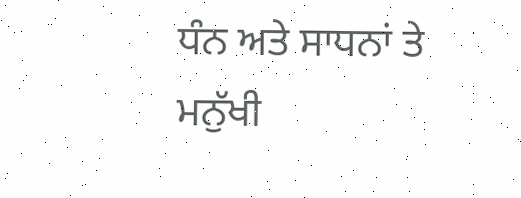ਧੰਨ ਅਤੇ ਸਾਧਨਾਂ ਤੇ ਮਨੁੱਖੀ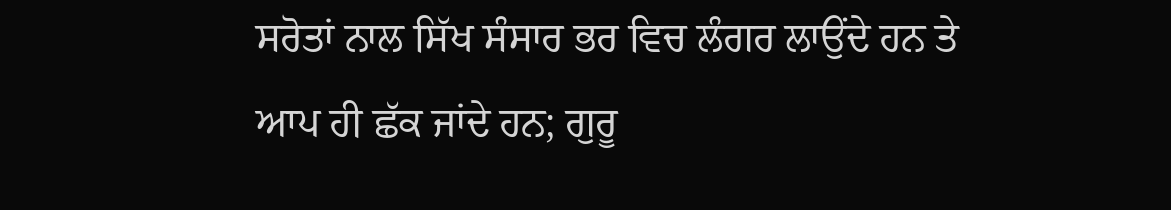ਸਰੋਤਾਂ ਨਾਲ ਸਿੱਖ ਸੰਸਾਰ ਭਰ ਵਿਚ ਲੰਗਰ ਲਾਉਂਦੇ ਹਨ ਤੇ ਆਪ ਹੀ ਛੱਕ ਜਾਂਦੇ ਹਨ; ਗੁਰੂ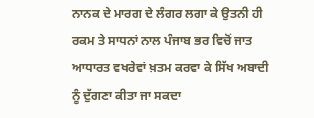ਨਾਨਕ ਦੇ ਮਾਰਗ ਦੇ ਲੰਗਰ ਲਗਾ ਕੇ ਉਤਨੀ ਹੀ ਰਕਮ ਤੇ ਸਾਧਨਾਂ ਨਾਲ ਪੰਜਾਬ ਭਰ ਵਿਚੋਂ ਜਾਤ ਆਧਾਰਤ ਵਖਰੇਵਾਂ ਖ਼ਤਮ ਕਰਵਾ ਕੇ ਸਿੱਖ ਅਬਾਦੀ ਨੂੰ ਦੁੱਗਣਾ ਕੀਤਾ ਜਾ ਸਕਦਾ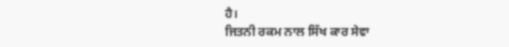ਹੈ।
ਜਿਤਨੀ ਰਕਮ ਨਾਲ ਸਿੱਖ ਕਾਰ ਸੇਵਾ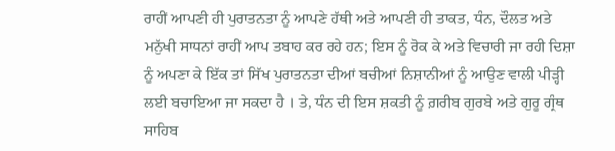ਰਾਹੀਂ ਆਪਣੀ ਹੀ ਪੁਰਾਤਨਤਾ ਨੂੰ ਆਪਣੇ ਹੱਥੀ ਅਤੇ ਆਪਣੀ ਹੀ ਤਾਕਤ, ਧੰਨ, ਦੌਲਤ ਅਤੇ ਮਨੁੱਖੀ ਸਾਧਨਾਂ ਰਾਹੀਂ ਆਪ ਤਬਾਹ ਕਰ ਰਹੇ ਹਨ; ਇਸ ਨੂੰ ਰੋਕ ਕੇ ਅਤੇ ਵਿਚਾਰੀ ਜਾ ਰਹੀ ਦਿਸ਼ਾ ਨੂੰ ਅਪਣਾ ਕੇ ਇੱਕ ਤਾਂ ਸਿੱਖ ਪੁਰਾਤਨਤਾ ਦੀਆਂ ਬਚੀਆਂ ਨਿਸ਼ਾਨੀਆਂ ਨੂੰ ਆਉਣ ਵਾਲੀ ਪੀੜ੍ਹੀ ਲਈ ਬਚਾਇਆ ਜਾ ਸਕਦਾ ਹੈ । ਤੇ, ਧੰਨ ਦੀ ਇਸ ਸ਼ਕਤੀ ਨੂੰ ਗ਼ਰੀਬ ਗੁਰਬੇ ਅਤੇ ਗੁਰੂ ਗ੍ਰੰਥ ਸਾਹਿਬ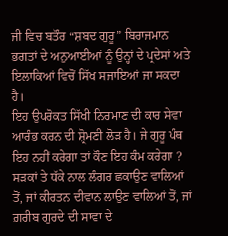ਜੀ ਵਿਚ ਬਤੌਰ “ਸ਼ਬਦ ਗੁਰੂ” ਬਿਰਾਜਮਾਨ ਭਗਤਾਂ ਦੇ ਅਨੁਆਈਆਂ ਨੂੰ ਉਨ੍ਹਾਂ ਦੇ ਪ੍ਰਦੇਸਾਂ ਅਤੇ ਇਲਾਕਿਆਂ ਵਿਚੋਂ ਸਿੱਖ ਸਜਾਇਆਂ ਜਾ ਸਕਦਾ ਹੈ।
ਇਹ ਉਪਰੋਕਤ ਸਿੱਖੀ ਨਿਰਮਾਣ ਦੀ ਕਾਰ ਸੇਵਾ ਆਰੰਭ ਕਰਨ ਦੀ ਸ਼੍ਰੋਮਣੀ ਲੋੜ ਹੈ। ਜੇ ਗੁਰੂ ਪੰਥ ਇਹ ਨਹੀਂ ਕਰੇਗਾ ਤਾਂ ਕੌਣ ਇਹ ਕੰਮ ਕਰੇਗਾ ? ਸੜਕਾਂ ਤੇ ਧੱਕੇ ਨਾਲ ਲੰਗਰ ਛਕਾਉਣ ਵਾਲਿਆਂ ਤੋਂ, ਜਾਂ ਕੀਰਤਨ ਦੀਵਾਨ ਲਾਉਣ ਵਾਲਿਆਂ ਤੋਂ, ਜਾਂ ਗ਼ਰੀਬ ਗੁਰਦੇ ਦੀ ਸਾਵਾ ਦੇ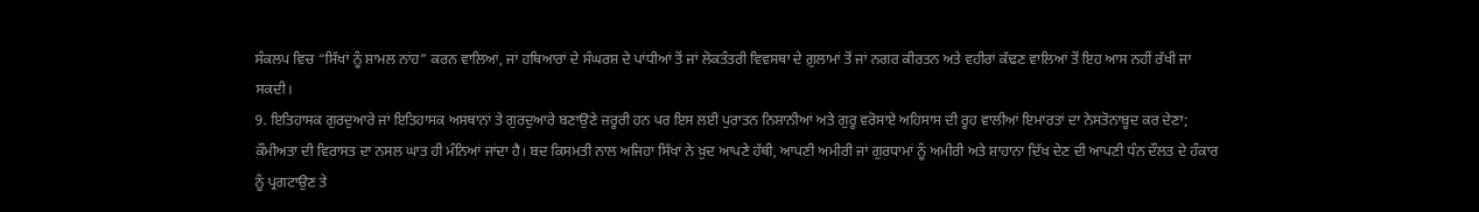ਸੰਕਲਪ ਵਿਚ “ਸਿੱਖਾਂ ਨੂੰ ਸ਼ਾਮਲ ਨਾਂਹ” ਕਰਨ ਵਾਲਿਆਂ, ਜਾਂ ਹਥਿਆਰਾਂ ਦੇ ਸੰਘਰਸ਼ ਦੇ ਪਾਂਧੀਆਂ ਤੋਂ ਜਾਂ ਲੋਕਤੰਤਰੀ ਵਿਵਸਥਾ ਦੇ ਗ਼ੁਲਾਮਾਂ ਤੋਂ ਜਾਂ ਨਗਰ ਕੀਰਤਨ ਅਤੇ ਵਹੀਰਾਂ ਕੱਢਣ ਵਾਲਿਆਂ ਤੋਂ ਇਹ ਆਸ ਨਹੀਂ ਰੱਖੀ ਜਾ ਸਕਦੀ।
9. ਇਤਿਹਾਸਕ ਗੁਰਦੁਆਰੇ ਜਾਂ ਇਤਿਹਾਸਕ ਅਸਥਾਨਾਂ ਤੇ ਗੁਰਦੁਆਰੇ ਬਣਾਉਣੇ ਜ਼ਰੂਰੀ ਹਨ ਪਰ ਇਸ ਲਈ ਪੁਰਾਤਨ ਨਿਸ਼ਾਨੀਆਂ ਅਤੇ ਗੁਰੂ ਵਰੋਸਾਏ ਅਹਿਸਾਸ ਦੀ ਰੂਹ ਵਾਲੀਆਂ ਇਮਾਰਤਾਂ ਦਾ ਨੇਸਤੋਨਾਬੂਦ ਕਰ ਦੇਣਾ; ਕੌਮੀਅਤਾ ਦੀ ਵਿਰਾਸਤ ਦਾ ਨਸਲ ਘਾਤ ਹੀ ਮੰਨਿਆਂ ਜਾਂਦਾ ਹੈ। ਬਦ ਕਿਸਮਤੀ ਨਾਲ ਅਜਿਹਾ ਸਿੱਖਾਂ ਨੇ ਖ਼ੁਦ ਆਪਣੇ ਹੱਥੀ, ਆਪਣੀ ਅਮੀਰੀ ਜਾਂ ਗੁਰਧਾਮਾਂ ਨੂੰ ਅਮੀਰੀ ਅਤੇ ਸ਼ਾਹਾਨਾ ਦਿੱਖ ਦੇਣ ਦੀ ਆਪਣੀ ਧੰਨ ਦੌਲਤ ਦੇ ਹੰਕਾਰ ਨੂੰ ਪ੍ਰਗਟਾਉਣ ਤੇ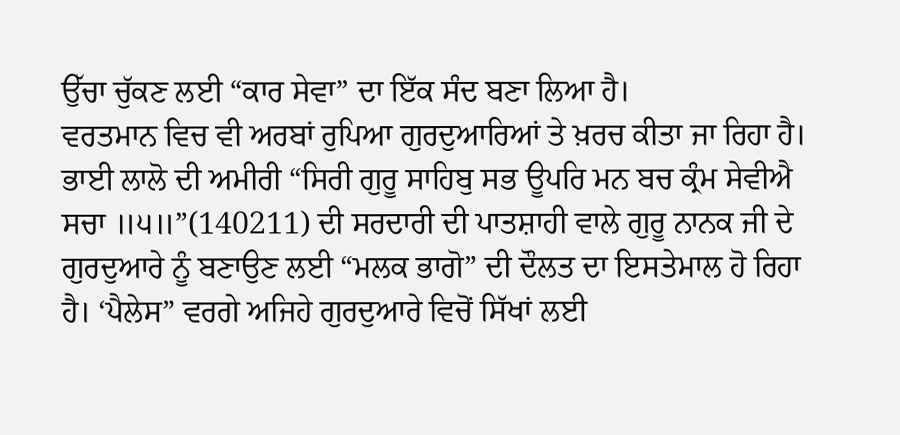ਉੱਚਾ ਚੁੱਕਣ ਲਈ “ਕਾਰ ਸੇਵਾ” ਦਾ ਇੱਕ ਸੰਦ ਬਣਾ ਲਿਆ ਹੈ।
ਵਰਤਮਾਨ ਵਿਚ ਵੀ ਅਰਬਾਂ ਰੁਪਿਆ ਗੁਰਦੁਆਰਿਆਂ ਤੇ ਖ਼ਰਚ ਕੀਤਾ ਜਾ ਰਿਹਾ ਹੈ। ਭਾਈ ਲਾਲੋ ਦੀ ਅਮੀਰੀ “ਸਿਰੀ ਗੁਰੂ ਸਾਹਿਬੁ ਸਭ ਊਪਰਿ ਮਨ ਬਚ ਕ੍ਰੰਮ ਸੇਵੀਐ ਸਚਾ ॥੫॥”(140211) ਦੀ ਸਰਦਾਰੀ ਦੀ ਪਾਤਸ਼ਾਹੀ ਵਾਲੇ ਗੁਰੂ ਨਾਨਕ ਜੀ ਦੇ ਗੁਰਦੁਆਰੇ ਨੂੰ ਬਣਾਉਣ ਲਈ “ਮਲਕ ਭਾਗੋ” ਦੀ ਦੌਲਤ ਦਾ ਇਸਤੇਮਾਲ ਹੋ ਰਿਹਾ ਹੈ। ‘ਪੈਲੇਸ” ਵਰਗੇ ਅਜਿਹੇ ਗੁਰਦੁਆਰੇ ਵਿਚੋਂ ਸਿੱਖਾਂ ਲਈ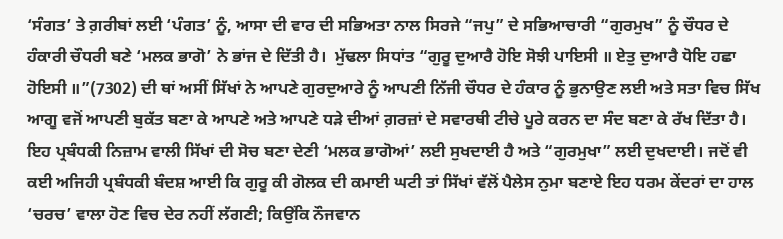‘ਸੰਗਤ’ ਤੇ ਗ਼ਰੀਬਾਂ ਲਈ ‘ਪੰਗਤ’ ਨੂੰ, ਆਸਾ ਦੀ ਵਾਰ ਦੀ ਸਭਿਅਤਾ ਨਾਲ ਸਿਰਜੇ “ਜਪੁ” ਦੇ ਸਭਿਆਚਾਰੀ “ਗੁਰਮੁਖ” ਨੂੰ ਚੌਧਰ ਦੇ ਹੰਕਾਰੀ ਚੌਧਰੀ ਬਣੇ ‘ਮਲਕ ਭਾਗੋ’ ਨੇ ਭਾਂਜ ਦੇ ਦਿੱਤੀ ਹੈ।  ਮੁੱਢਲਾ ਸਿਧਾਂਤ “ਗੁਰੂ ਦੁਆਰੈ ਹੋਇ ਸੋਝੀ ਪਾਇਸੀ ॥ ਏਤੁ ਦੁਆਰੈ ਧੋਇ ਹਛਾ ਹੋਇਸੀ ॥”(7302) ਦੀ ਥਾਂ ਅਸੀਂ ਸਿੱਖਾਂ ਨੇ ਆਪਣੇ ਗੁਰਦੁਆਰੇ ਨੂੰ ਆਪਣੀ ਨਿੱਜੀ ਚੌਧਰ ਦੇ ਹੰਕਾਰ ਨੂੰ ਭੁਨਾਉਣ ਲਈ ਅਤੇ ਸਤਾ ਵਿਚ ਸਿੱਖ ਆਗੂ ਵਜੋਂ ਆਪਣੀ ਬੁਕੱਤ ਬਣਾ ਕੇ ਆਪਣੇ ਅਤੇ ਆਪਣੇ ਧੜੇ ਦੀਆਂ ਗ਼ਰਜ਼ਾਂ ਦੇ ਸਵਾਰਥੀ ਟੀਚੇ ਪੂਰੇ ਕਰਨ ਦਾ ਸੰਦ ਬਣਾ ਕੇ ਰੱਖ ਦਿੱਤਾ ਹੈ। ਇਹ ਪ੍ਰਬੰਧਕੀ ਨਿਜ਼ਾਮ ਵਾਲੀ ਸਿੱਖਾਂ ਦੀ ਸੋਚ ਬਣਾ ਦੇਣੀ ‘ਮਲਕ ਭਾਗੋਆਂ’ ਲਈ ਸੁਖਦਾਈ ਹੈ ਅਤੇ “ਗੁਰਮੁਖਾ” ਲਈ ਦੁਖਦਾਈ। ਜਦੋਂ ਵੀ ਕਈ ਅਜਿਹੀ ਪ੍ਰਬੰਧਕੀ ਬੰਦਸ਼ ਆਈ ਕਿ ਗੁਰੂ ਕੀ ਗੋਲਕ ਦੀ ਕਮਾਈ ਘਟੀ ਤਾਂ ਸਿੱਖਾਂ ਵੱਲੋਂ ਪੈਲੇਸ ਨੁਮਾ ਬਣਾਏ ਇਹ ਧਰਮ ਕੇਂਦਰਾਂ ਦਾ ਹਾਲ ‘ਚਰਚ’ ਵਾਲਾ ਹੋਣ ਵਿਚ ਦੇਰ ਨਹੀਂ ਲੱਗਣੀ; ਕਿਉਂਕਿ ਨੌਜਵਾਨ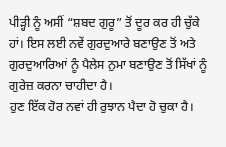ਪੀੜ੍ਹੀ ਨੂੰ ਅਸੀਂ “ਸ਼ਬਦ ਗੁਰੂ” ਤੋਂ ਦੂਰ ਕਰ ਹੀ ਚੁੱਕੇ ਹਾਂ। ਇਸ ਲਈ ਨਵੇਂ ਗੁਰਦੁਆਰੇ ਬਣਾਉਣ ਤੋਂ ਅਤੇ ਗੁਰਦੁਆਰਿਆਂ ਨੂੰ ਪੈਲੇਸ ਨੁਮਾ ਬਣਾਉਣ ਤੋਂ ਸਿੱਖਾਂ ਨੂੰ ਗੁਰੇਜ਼ ਕਰਨਾ ਚਾਹੀਦਾ ਹੈ।
ਹੁਣ ਇੱਕ ਹੋਰ ਨਵਾਂ ਹੀ ਰੁਝਾਨ ਪੈਦਾ ਹੋ ਚੁਕਾ ਹੈ।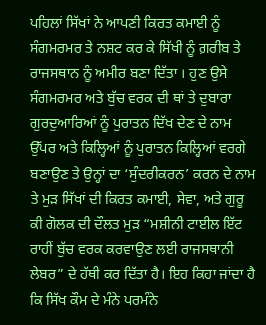ਪਹਿਲਾਂ ਸਿੱਖਾਂ ਨੇ ਆਪਣੀ ਕਿਰਤ ਕਮਾਈ ਨੂੰ ਸੰਗਮਰਮਰ ਤੇ ਨਸ਼ਟ ਕਰ ਕੇ ਸਿੱਖੀ ਨੂੰ ਗ਼ਰੀਬ ਤੇ ਰਾਜਸਥਾਨ ਨੂੰ ਅਮੀਰ ਬਣਾ ਦਿੱਤਾ । ਹੁਣ ਉਸੇ ਸੰਗਮਰਮਰ ਅਤੇ ਬੁੱਚ ਵਰਕ ਦੀ ਥਾਂ ਤੇ ਦੁਬਾਰਾ ਗੁਰਦੁਆਰਿਆਂ ਨੂੰ ਪੁਰਾਤਨ ਦਿੱਖ ਦੇਣ ਦੇ ਨਾਮ ਉੱਪਰ ਅਤੇ ਕਿਲ੍ਹਿਆਂ ਨੂੰ ਪੁਰਾਤਨ ਕਿਲ੍ਹਿਆਂ ਵਰਗੇ ਬਣਾਉਣ ਤੇ ਉਨ੍ਹਾਂ ਦਾ ‘ਸੁੰਦਰੀਕਰਨ’ ਕਰਨ ਦੇ ਨਾਮ ਤੇ ਮੁੜ ਸਿੱਖਾਂ ਦੀ ਕਿਰਤ ਕਮਾਈ, ਸੇਵਾ, ਅਤੇ ਗੁਰੂ ਕੀ ਗੋਲਕ ਦੀ ਦੌਲਤ ਮੁੜ “ਮਸ਼ੀਨੀ ਟਾਈਲ ਇੱਟ ਰਾਹੀਂ ਬੁੱਚ ਵਰਕ ਕਰਵਾਉਣ ਲਈ ਰਾਜਸਥਾਨੀ ਲੇਬਰ” ਦੇ ਹੱਥੀ ਕਰ ਦਿੱਤਾ ਹੈ। ਇਹ ਕਿਹਾ ਜਾਂਦਾ ਹੈ ਕਿ ਸਿੱਖ ਕੌਮ ਦੇ ਮੰਨੇ ਪਰਮੰਨੇ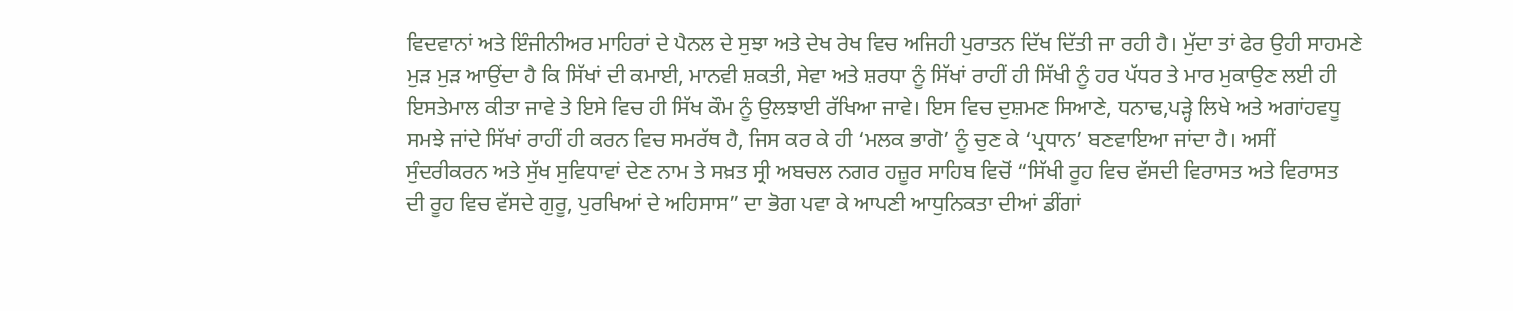ਵਿਦਵਾਨਾਂ ਅਤੇ ਇੰਜੀਨੀਅਰ ਮਾਹਿਰਾਂ ਦੇ ਪੈਨਲ ਦੇ ਸੁਝਾ ਅਤੇ ਦੇਖ ਰੇਖ ਵਿਚ ਅਜਿਹੀ ਪੁਰਾਤਨ ਦਿੱਖ ਦਿੱਤੀ ਜਾ ਰਹੀ ਹੈ। ਮੁੱਦਾ ਤਾਂ ਫੇਰ ਉਹੀ ਸਾਹਮਣੇ ਮੁੜ ਮੁੜ ਆਉਂਦਾ ਹੈ ਕਿ ਸਿੱਖਾਂ ਦੀ ਕਮਾਈ, ਮਾਨਵੀ ਸ਼ਕਤੀ, ਸੇਵਾ ਅਤੇ ਸ਼ਰਧਾ ਨੂੰ ਸਿੱਖਾਂ ਰਾਹੀਂ ਹੀ ਸਿੱਖੀ ਨੂੰ ਹਰ ਪੱਧਰ ਤੇ ਮਾਰ ਮੁਕਾਉਣ ਲਈ ਹੀ ਇਸਤੇਮਾਲ ਕੀਤਾ ਜਾਵੇ ਤੇ ਇਸੇ ਵਿਚ ਹੀ ਸਿੱਖ ਕੌਮ ਨੂੰ ਉਲਝਾਈ ਰੱਖਿਆ ਜਾਵੇ। ਇਸ ਵਿਚ ਦੁਸ਼ਮਣ ਸਿਆਣੇ, ਧਨਾਢ,ਪੜ੍ਹੇ ਲਿਖੇ ਅਤੇ ਅਗਾਂਹਵਧੂ ਸਮਝੇ ਜਾਂਦੇ ਸਿੱਖਾਂ ਰਾਹੀਂ ਹੀ ਕਰਨ ਵਿਚ ਸਮਰੱਥ ਹੈ, ਜਿਸ ਕਰ ਕੇ ਹੀ ‘ਮਲਕ ਭਾਗੋ’ ਨੂੰ ਚੁਣ ਕੇ ‘ਪ੍ਰਧਾਨ’ ਬਣਵਾਇਆ ਜਾਂਦਾ ਹੈ। ਅਸੀਂ ਸੁੰਦਰੀਕਰਨ ਅਤੇ ਸੁੱਖ ਸੁਵਿਧਾਵਾਂ ਦੇਣ ਨਾਮ ਤੇ ਸਖ਼ਤ ਸ੍ਰੀ ਅਬਚਲ ਨਗਰ ਹਜ਼ੂਰ ਸਾਹਿਬ ਵਿਚੋਂ “ਸਿੱਖੀ ਰੂਹ ਵਿਚ ਵੱਸਦੀ ਵਿਰਾਸਤ ਅਤੇ ਵਿਰਾਸਤ ਦੀ ਰੂਹ ਵਿਚ ਵੱਸਦੇ ਗੁਰੂ, ਪੁਰਖਿਆਂ ਦੇ ਅਹਿਸਾਸ” ਦਾ ਭੋਗ ਪਵਾ ਕੇ ਆਪਣੀ ਆਧੁਨਿਕਤਾ ਦੀਆਂ ਡੀਂਗਾਂ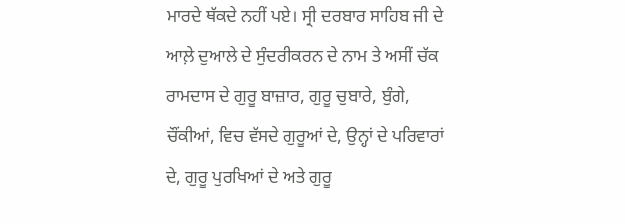ਮਾਰਦੇ ਥੱਕਦੇ ਨਹੀਂ ਪਏ। ਸ੍ਰੀ ਦਰਬਾਰ ਸਾਹਿਬ ਜੀ ਦੇ ਆਲ਼ੇ ਦੁਆਲੇ ਦੇ ਸੁੰਦਰੀਕਰਨ ਦੇ ਨਾਮ ਤੇ ਅਸੀਂ ਚੱਕ ਰਾਮਦਾਸ ਦੇ ਗੁਰੂ ਬਾਜ਼ਾਰ, ਗੁਰੂ ਚੁਬਾਰੇ, ਬੁੰਗੇ, ਚੌਂਕੀਆਂ, ਵਿਚ ਵੱਸਦੇ ਗੁਰੂਆਂ ਦੇ, ਉਨ੍ਹਾਂ ਦੇ ਪਰਿਵਾਰਾਂ ਦੇ, ਗੁਰੂ ਪੁਰਖਿਆਂ ਦੇ ਅਤੇ ਗੁਰੂ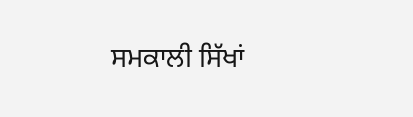ਸਮਕਾਲੀ ਸਿੱਖਾਂ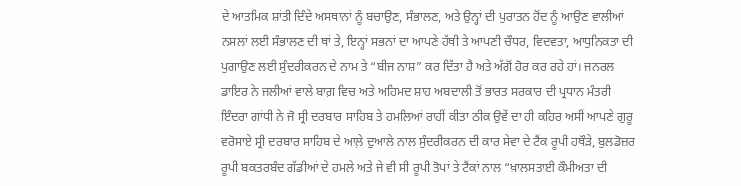ਦੇ ਆਤਮਿਕ ਸ਼ਾਂਤੀ ਦਿੰਦੇ ਅਸਥਾਨਾਂ ਨੂੰ ਬਚਾਉਣ, ਸੰਭਾਲਣ, ਅਤੇ ਉਨ੍ਹਾਂ ਦੀ ਪੁਰਾਤਨ ਹੋਂਦ ਨੂੰ ਆਉਣ ਵਾਲੀਆਂ ਨਸਲਾਂ ਲਈ ਸੰਭਾਲਣ ਦੀ ਥਾਂ ਤੇ, ਇਨ੍ਹਾਂ ਸਭਨਾਂ ਦਾ ਆਪਣੇ ਹੱਥੀ ਤੇ ਆਪਣੀ ਚੌਧਰ, ਵਿਦਵਤਾ, ਆਧੁਨਿਕਤਾ ਦੀ ਪੁਗਾਉਣ ਲਈ ਸੁੰਦਰੀਕਰਨ ਦੇ ਨਾਮ ਤੇ “ਬੀਜ ਨਾਸ਼” ਕਰ ਦਿੱਤਾ ਹੈ ਅਤੇ ਅੱਗੋਂ ਹੋਰ ਕਰ ਰਹੇ ਹਾਂ। ਜਨਰਲ ਡਾਇਰ ਨੇ ਜਲੀਆਂ ਵਾਲੇ ਬਾਗ਼ ਵਿਚ ਅਤੇ ਅਹਿਮਦ ਸ਼ਾਹ ਅਬਦਾਲੀ ਤੋਂ ਭਾਰਤ ਸਰਕਾਰ ਦੀ ਪ੍ਰਧਾਨ ਮੰਤਰੀ ਇੰਦਰਾ ਗਾਂਧੀ ਨੇ ਜੋ ਸ੍ਰੀ ਦਰਬਾਰ ਸਾਹਿਬ ਤੇ ਹਮਲਿਆਂ ਰਾਹੀਂ ਕੀਤਾ ਠੀਕ ਉਵੇਂ ਦਾ ਹੀ ਕਹਿਰ ਅਸੀਂ ਆਪਣੇ ਗੁਰੂ ਵਰੋਸਾਏ ਸ੍ਰੀ ਦਰਬਾਰ ਸਾਹਿਬ ਦੇ ਆਲ਼ੇ ਦੁਆਲੇ ਨਾਲ ਸੁੰਦਰੀਕਰਨ ਦੀ ਕਾਰ ਸੇਵਾ ਦੇ ਟੈਂਕ ਰੂਪੀ ਹਥੌੜੇ, ਬੁਲਡੋਜ਼ਰ ਰੂਪੀ ਬਕਤਰਬੰਦ ਗੱਡੀਆਂ ਦੇ ਹਮਲੇ ਅਤੇ ਜੇ ਵੀ ਸੀ ਰੂਪੀ ਤੋਪਾਂ ਤੇ ਟੈਂਕਾਂ ਨਾਲ “ਖ਼ਾਲਸਤਾਈ ਕੌਮੀਅਤਾ ਦੀ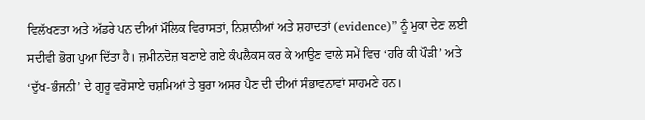ਵਿਲੱਖਣਤਾ ਅਤੇ ਅੱਡਰੇ ਪਨ ਦੀਆਂ ਮੌਲਿਕ ਵਿਰਾਸਤਾਂ, ਨਿਸ਼ਾਨੀਆਂ ਅਤੇ ਸ਼ਹਾਦਤਾਂ (evidence)” ਨੂੰ ਮੁਕਾ ਦੇਣ ਲਈ ਸਦੀਵੀ ਭੋਗ ਪੁਆ ਦਿੱਤਾ ਹੈ। ਜ਼ਮੀਨਦੋਜ਼ ਬਣਾਏ ਗਏ ਕੰਪਲੈਕਸ ਕਰ ਕੇ ਆਉਣ ਵਾਲੇ ਸਮੇਂ ਵਿਚ ‘ਹਰਿ ਕੀ ਪੌੜੀ’ ਅਤੇ ‘ਦੁੱਖ-ਭੰਜਨੀ’ ਦੇ ਗੁਰੂ ਵਰੋਸਾਏ ਚਸ਼ਮਿਆਂ ਤੇ ਬੁਰਾ ਅਸਰ ਪੈਣ ਦੀ ਦੀਆਂ ਸੰਭਾਵਨਾਵਾਂ ਸਾਹਮਣੇ ਹਨ।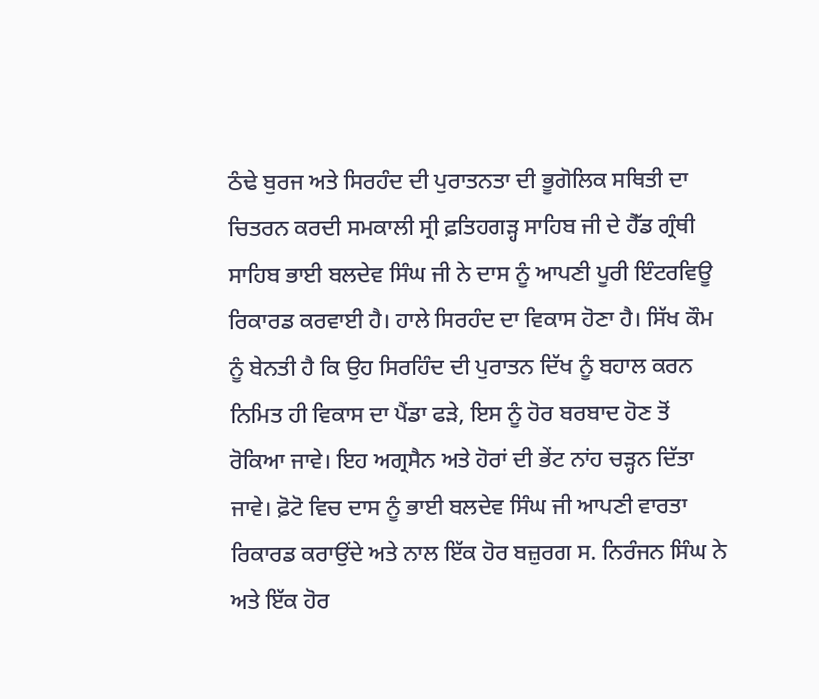ਠੰਢੇ ਬੁਰਜ ਅਤੇ ਸਿਰਹੰਦ ਦੀ ਪੁਰਾਤਨਤਾ ਦੀ ਭੂਗੋਲਿਕ ਸਥਿਤੀ ਦਾ ਚਿਤਰਨ ਕਰਦੀ ਸਮਕਾਲੀ ਸ੍ਰੀ ਫ਼ਤਿਹਗੜ੍ਹ ਸਾਹਿਬ ਜੀ ਦੇ ਹੈੱਡ ਗ੍ਰੰਥੀ ਸਾਹਿਬ ਭਾਈ ਬਲਦੇਵ ਸਿੰਘ ਜੀ ਨੇ ਦਾਸ ਨੂੰ ਆਪਣੀ ਪੂਰੀ ਇੰਟਰਵਿਊ ਰਿਕਾਰਡ ਕਰਵਾਈ ਹੈ। ਹਾਲੇ ਸਿਰਹੰਦ ਦਾ ਵਿਕਾਸ ਹੋਣਾ ਹੈ। ਸਿੱਖ ਕੌਮ ਨੂੰ ਬੇਨਤੀ ਹੈ ਕਿ ਉਹ ਸਿਰਹ‌ਿੰਦ ਦੀ ਪੁਰਾਤਨ ਦਿੱਖ ਨੂੰ ਬਹਾਲ ਕਰਨ ਨਿਮਿਤ ਹੀ ਵਿਕਾਸ ਦਾ ਪੈਂਡਾ ਫੜੇ, ਇਸ ਨੂੰ ਹੋਰ ਬਰਬਾਦ ਹੋਣ ਤੋਂ ਰੋਕਿਆ ਜਾਵੇ। ਇਹ ਅਗ੍ਰਸੈਨ ਅਤੇ ਹੋਰਾਂ ਦੀ ਭੇਂਟ ਨਾਂਹ ਚੜ੍ਹਨ ਦਿੱਤਾ ਜਾਵੇ। ਫ਼ੋਟੋ ਵਿਚ ਦਾਸ ਨੂੰ ਭਾਈ ਬਲਦੇਵ ਸਿੰਘ ਜੀ ਆਪਣੀ ਵਾਰਤਾ ਰਿਕਾਰਡ ਕਰਾਉਂਦੇ ਅਤੇ ਨਾਲ ਇੱਕ ਹੋਰ ਬਜ਼ੁਰਗ ਸ. ਨਿਰੰਜਨ ਸਿੰਘ ਨੇ ਅਤੇ ਇੱਕ ਹੋਰ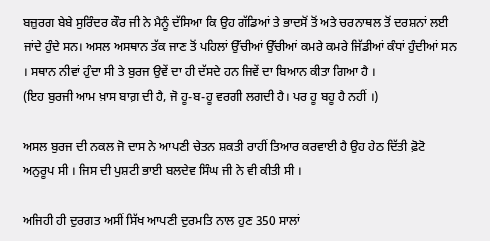ਬਜ਼ੁਰਗ ਬੇਬੇ ਸੁਰਿੰਦਰ ਕੌਰ ਜੀ ਨੇ ਮੈਨੂੰ ਦੱਸਿਆ ਕਿ ਉਹ ਗੱਡਿਆਂ ਤੇ ਭਾਦਸੋਂ ਤੋਂ ਅਤੇ ਚਰਨਾਥਲ ਤੋਂ ਦਰਸ਼ਨਾਂ ਲਈ ਜਾਂਦੇ ਹੁੰਦੇ ਸਨ। ਅਸਲ ਅਸਥਾਨ ਤੱਕ ਜਾਣ ਤੋਂ ਪਹਿਲਾਂ ਉੱਚੀਆਂ ਉੱਚੀਆਂ ਕਮਰੇ ਕਮਰੇ ਜਿੱਡੀਆਂ ਕੰਧਾਂ ਹੁੰਦੀਆਂ ਸਨ । ਸਥਾਨ ਨੀਵਾਂ ਹੁੰਦਾ ਸੀ ਤੇ ਬੁਰਜ ਉਵੇਂ ਦਾ ਹੀ ਦੱਸਦੇ ਹਨ ਜਿਵੇਂ ਦਾ ਬਿਆਨ ਕੀਤਾ ਗਿਆ ਹੈ ।
(ਇਹ ਬੁਰਜੀ ਆਮ ਖ਼ਾਸ ਬਾਗ਼ ਦੀ ਹੈ, ਜੋ ਹੂ-ਬ-ਹੂ ਵਰਗੀ ਲਗਦੀ ਹੈ। ਪਰ ਹੂ ਬਹੂ ਹੈ ਨਹੀਂ ।)

ਅਸਲ ਬੁਰਜ ਦੀ ਨਕਲ ਜੋ ਦਾਸ ਨੇ ਆਪਣੀ ਚੇਤਨ ਸ਼ਕਤੀ ਰਾਹੀਂ ਤਿਆਰ ਕਰਵਾਈ ਹੈ ਉਹ ਹੇਠ ਦਿੱਤੀ ਫ਼ੋਟੋ ਅਨੁਰੂਪ ਸੀ । ਜਿਸ ਦੀ ਪੁਸ਼ਟੀ ਭਾਈ ਬਲਦੇਵ ਸਿੰਘ ਜੀ ਨੇ ਵੀ ਕੀਤੀ ਸੀ ।

ਅਜਿਹੀ ਹੀ ਦੁਰਗਤ ਅਸੀਂ ਸਿੱਖ ਆਪਣੀ ਦੁਰਮਤਿ ਨਾਲ ਹੁਣ 350 ਸਾਲਾਂ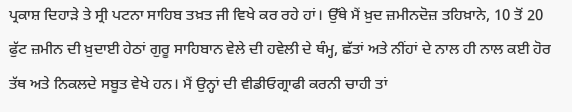ਪ੍ਰਕਾਸ਼ ਦਿਹਾੜੇ ਤੇ ਸ੍ਰੀ ਪਟਨਾ ਸਾਹਿਬ ਤਖ਼ਤ ਜੀ ਵਿਖੇ ਕਰ ਰਹੇ ਹਾਂ। ਉੱਥੇ ਮੈਂ ਖ਼ੁਦ ਜ਼ਮੀਨਦੋਜ਼ ਤਹਿਖ਼ਾਨੇ, 10 ਤੋਂ 20 ਫੁੱਟ ਜ਼ਮੀਨ ਦੀ ਖ਼ੁਦਾਈ ਹੇਠਾਂ ਗੁਰੂ ਸਾਹਿਬਾਨ ਵੇਲੇ ਦੀ ਹਵੇਲੀ ਦੇ ਥੰਮ੍ਹ, ਛੱਤਾਂ ਅਤੇ ਨੀਂਹਾਂ ਦੇ ਨਾਲ ਹੀ ਨਾਲ ਕਈ ਹੋਰ ਤੱਥ ਅਤੇ ਨਿਕਲਦੇ ਸਬੂਤ ਵੇਖੇ ਹਨ। ਮੈਂ ਉਨ੍ਹਾਂ ਦੀ ਵੀਡੀਓਗ੍ਰਾਫੀ ਕਰਨੀ ਚਾਹੀ ਤਾਂ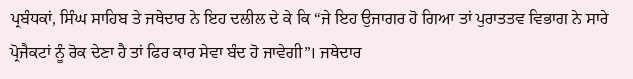ਪ੍ਰਬੰਧਕਾਂ, ਸਿੰਘ ਸਾਹਿਬ ਤੇ ਜਥੇਦਾਰ ਨੇ ਇਹ ਦਲੀਲ ਦੇ ਕੇ ਕਿ “ਜੇ ਇਹ ਉਜਾਗਰ ਹੋ ਗਿਆ ਤਾਂ ਪੁਰਾਤਤਵ ਵਿਭਾਗ ਨੇ ਸਾਰੇ ਪ੍ਰੋਜੈਕਟਾਂ ਨੂੰ ਰੋਕ ਦੇਣਾ ਹੈ ਤਾਂ ਫਿਰ ਕਾਰ ਸੇਵਾ ਬੰਦ ਹੋ ਜਾਵੇਗੀ”। ਜਥੇਦਾਰ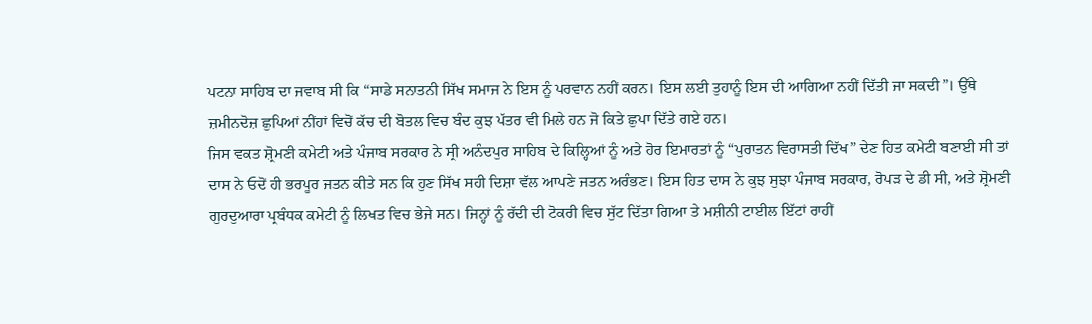ਪਟਨਾ ਸਾਹਿਬ ਦਾ ਜਵਾਬ ਸੀ ਕਿ “ਸਾਡੇ ਸਨਾਤਨੀ ਸਿੱਖ ਸਮਾਜ ਨੇ ਇਸ ਨੂੰ ਪਰਵਾਨ ਨਹੀਂ ਕਰਨ। ਇਸ ਲਈ ਤੁਹਾਨੂੰ ਇਸ ਦੀ ਆਗਿਆ ਨਹੀਂ ਦਿੱਤੀ ਜਾ ਸਕਦੀ”। ਉੱਥੇ ਜ਼ਮੀਨਦੋਜ਼ ਛੁਪਿਆਂ ਨੀਂਹਾਂ ਵਿਚੋਂ ਕੱਚ ਦੀ ਬੋਤਲ ਵਿਚ ਬੰਦ ਕੁਝ ਪੱਤਰ ਵੀ ਮਿਲੇ ਹਨ ਜੋ ਕਿਤੇ ਛੁਪਾ ਦਿੱਤੇ ਗਏ ਹਨ।
ਜਿਸ ਵਕਤ ਸ਼੍ਰੋਮਣੀ ਕਮੇਟੀ ਅਤੇ ਪੰਜਾਬ ਸਰਕਾਰ ਨੇ ਸ੍ਰੀ ਅਨੰਦਪੁਰ ਸਾਹਿਬ ਦੇ ਕਿਲ੍ਹਿਆਂ ਨੂੰ ਅਤੇ ਹੋਰ ਇਮਾਰਤਾਂ ਨੂੰ “ਪੁਰਾਤਨ ਵਿਰਾਸਤੀ ਦਿੱਖ” ਦੇਣ ਹਿਤ ਕਮੇਟੀ ਬਣਾਈ ਸੀ ਤਾਂ ਦਾਸ ਨੇ ਓਦੋਂ ਹੀ ਭਰਪੂਰ ਜਤਨ ਕੀਤੇ ਸਨ ਕਿ ਹੁਣ ਸਿੱਖ ਸਹੀ ਦਿਸ਼ਾ ਵੱਲ ਆਪਣੇ ਜਤਨ ਅਰੰਭਣ। ਇਸ ਹਿਤ ਦਾਸ ਨੇ ਕੁਝ ਸੁਝਾ ਪੰਜਾਬ ਸਰਕਾਰ, ਰੋਪੜ ਦੇ ਡੀ ਸੀ, ਅਤੇ ਸ਼੍ਰੋਮਣੀ ਗੁਰਦੁਆਰਾ ਪ੍ਰਬੰਧਕ ਕਮੇਟੀ ਨੂੰ ਲਿਖਤ ਵਿਚ ਭੇਜੇ ਸਨ। ਜਿਨ੍ਹਾਂ ਨੂੰ ਰੱਦੀ ਦੀ ਟੋਕਰੀ ਵਿਚ ਸੁੱਟ ਦਿੱਤਾ ਗਿਆ ਤੇ ਮਸ਼ੀਨੀ ਟਾਈਲ ਇੱਟਾਂ ਰਾਹੀਂ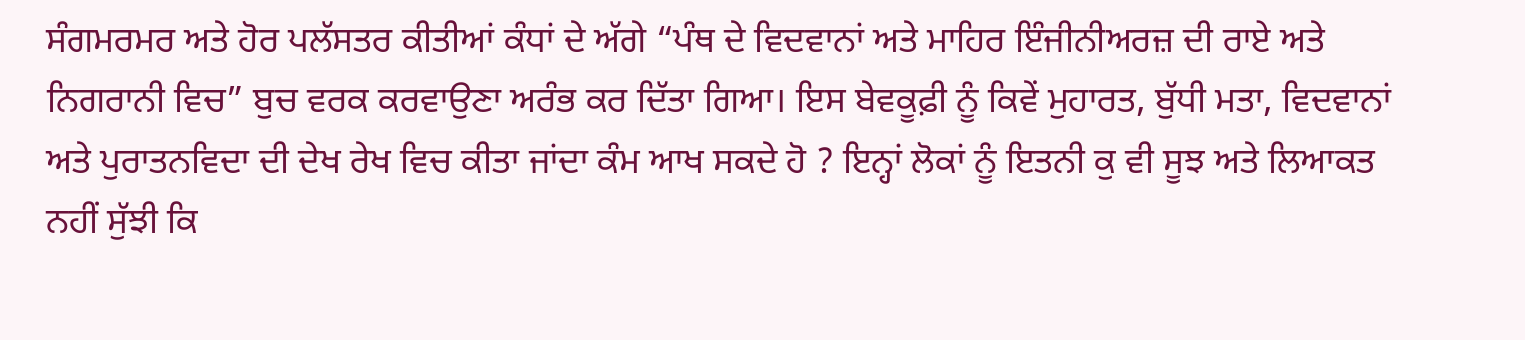ਸੰਗਮਰਮਰ ਅਤੇ ਹੋਰ ਪਲੱਸਤਰ ਕੀਤੀਆਂ ਕੰਧਾਂ ਦੇ ਅੱਗੇ “ਪੰਥ ਦੇ ਵਿਦਵਾਨਾਂ ਅਤੇ ਮਾਹਿਰ ਇੰਜੀਨੀਅਰਜ਼ ਦੀ ਰਾਏ ਅਤੇ ਨਿਗਰਾਨੀ ਵਿਚ” ਬੁਚ ਵਰਕ ਕਰਵਾਉਣਾ ਅਰੰਭ ਕਰ ਦਿੱਤਾ ਗਿਆ। ਇਸ ਬੇਵਕੂਫ਼ੀ ਨੂੰ ਕਿਵੇਂ ਮੁਹਾਰਤ, ਬੁੱਧੀ ਮਤਾ, ਵਿਦਵਾਨਾਂ ਅਤੇ ਪੁਰਾਤਨਵਿਦਾ ਦੀ ਦੇਖ ਰੇਖ ਵਿਚ ਕੀਤਾ ਜਾਂਦਾ ਕੰਮ ਆਖ ਸਕਦੇ ਹੋ ? ਇਨ੍ਹਾਂ ਲੋਕਾਂ ਨੂੰ ਇਤਨੀ ਕੁ ਵੀ ਸੂਝ ਅਤੇ ਲਿਆਕਤ ਨਹੀਂ ਸੁੱਝੀ ਕਿ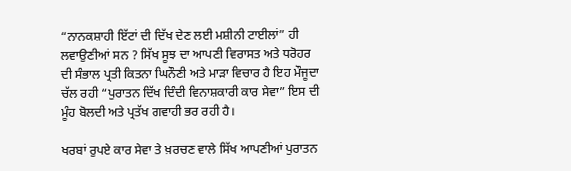“ਨਾਨਕਸ਼ਾਹੀ ਇੱਟਾਂ ਦੀ ਦਿੱਖ ਦੇਣ ਲਈ ਮਸ਼ੀਨੀ ਟਾਈਲਾਂ” ਹੀ ਲਵਾਉਣੀਆਂ ਸਨ ? ਸਿੱਖ ਸੂਝ ਦਾ ਆਪਣੀ ਵਿਰਾਸਤ ਅਤੇ ਧਰੋਹਰ ਦੀ ਸੰਭਾਲ ਪ੍ਰਤੀ ਕਿਤਨਾ ਘਿਨੌਣੀ ਅਤੇ ਮਾੜਾ ਵਿਚਾਰ ਹੈ ਇਹ ਮੌਜੂਦਾ ਚੱਲ ਰਹੀ “ਪੁਰਾਤਨ ਦਿੱਖ ਦਿੰਦੀ ਵਿਨਾਸ਼ਕਾਰੀ ਕਾਰ ਸੇਵਾ” ਇਸ ਦੀ ਮੂੰਹ ਬੋਲਦੀ ਅਤੇ ਪ੍ਰਤੱਖ ਗਵਾਹੀ ਭਰ ਰਹੀ ਹੈ।

ਖਰਬਾਂ ਰੁਪਏ ਕਾਰ ਸੇਵਾ ਤੇ ਖ਼ਰਚਣ ਵਾਲੇ ਸਿੱਖ ਆਪਣੀਆਂ ਪੁਰਾਤਨ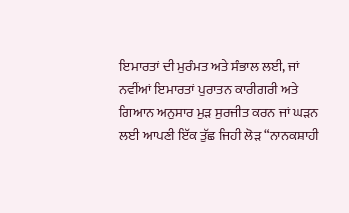ਇਮਾਰਤਾਂ ਦੀ ਮੁਰੰਮਤ ਅਤੇ ਸੰਭਾਲ ਲਈ, ਜਾਂ ਨਵੀਂਆਂ ਇਮਾਰਤਾਂ ਪੁਰਾਤਨ ਕਾਰੀਗਰੀ ਅਤੇ ਗਿਆਨ ਅਨੁਸਾਰ ਮੁੜ ਸੁਰਜੀਤ ਕਰਨ ਜਾਂ ਘੜਨ ਲਈ ਆਪਣੀ ਇੱਕ ਤੁੱਛ ਜਿਹੀ ਲੋੜ “ਨਾਨਕਸ਼ਾਹੀ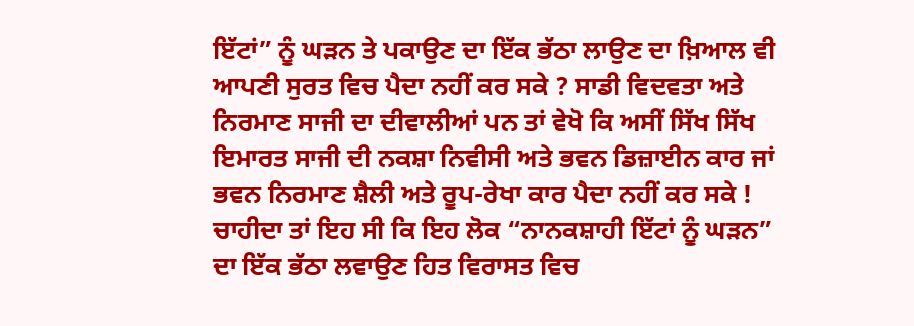ਇੱਟਾਂ” ਨੂੰ ਘੜਨ ਤੇ ਪਕਾਉਣ ਦਾ ਇੱਕ ਭੱਠਾ ਲਾਉਣ ਦਾ ਖ਼ਿਆਲ ਵੀ ਆਪਣੀ ਸੁਰਤ ਵਿਚ ਪੈਦਾ ਨਹੀਂ ਕਰ ਸਕੇ ? ਸਾਡੀ ਵਿਦਵਤਾ ਅਤੇ ਨਿਰਮਾਣ ਸਾਜੀ ਦਾ ਦੀਵਾਲੀਆਂ ਪਨ ਤਾਂ ਵੇਖੋ ਕਿ ਅਸੀਂ ਸਿੱਖ ਸਿੱਖ ਇਮਾਰਤ ਸਾਜੀ ਦੀ ਨਕਸ਼ਾ ਨਿਵੀਸੀ ਅਤੇ ਭਵਨ ਡਿਜ਼ਾਈਨ ਕਾਰ ਜਾਂ ਭਵਨ ਨਿਰਮਾਣ ਸ਼ੈਲੀ ਅਤੇ ਰੂਪ-ਰੇਖਾ ਕਾਰ ਪੈਦਾ ਨਹੀਂ ਕਰ ਸਕੇ !
ਚਾਹੀਦਾ ਤਾਂ ਇਹ ਸੀ ਕਿ ਇਹ ਲੋਕ “ਨਾਨਕਸ਼ਾਹੀ ਇੱਟਾਂ ਨੂੰ ਘੜਨ” ਦਾ ਇੱਕ ਭੱਠਾ ਲਵਾਉਣ ਹਿਤ ਵਿਰਾਸਤ ਵਿਚ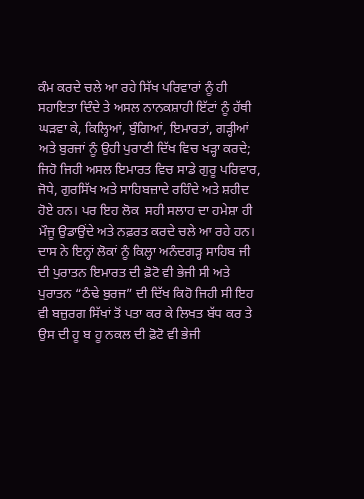ਕੰਮ ਕਰਦੇ ਚਲੇ ਆ ਰਹੇ ਸਿੱਖ ਪਰਿਵਾਰਾਂ ਨੂੰ ਹੀ ਸਹਾਇਤਾ ਦਿੰਦੇ ਤੇ ਅਸਲ ਨਾਨਕਸ਼ਾਹੀ ਇੱਟਾਂ ਨੂੰ ਹੱਥੀ ਘੜਵਾ ਕੇ, ਕਿਲ੍ਹਿਆਂ, ਬੁੰਗਿਆਂ, ਇਮਾਰਤਾਂ, ਗੜ੍ਹੀਆਂ ਅਤੇ ਬੁਰਜਾਂ ਨੂੰ ਉਹੀ ਪੁਰਾਣੀ ਦਿੱਖ ਵਿਚ ਖੜ੍ਹਾ ਕਰਦੇ; ਜਿਹੋ ਜਿਹੀ ਅਸਲ ਇਮਾਰਤ ਵਿਚ ਸਾਡੇ ਗੁਰੂ ਪਰਿਵਾਰ, ਜੋਧੇ, ਗੁਰਸਿੱਖ ਅਤੇ ਸਾਹਿਬਜ਼ਾਦੇ ਰਹਿੰਦੇ ਅਤੇ ਸ਼ਹੀਦ ਹੋਏ ਹਨ। ਪਰ ਇਹ ਲੋਕ  ਸਹੀ ਸਲਾਹ ਦਾ ਹਮੇਸ਼ਾ ਹੀ ਮੌਜੂ ਉਡਾਉਂਦੇ ਅਤੇ ਨਫ਼ਰਤ ਕਰਦੇ ਚਲੇ ਆ ਰਹੇ ਹਨ। ਦਾਸ ਨੇ ਇਨ੍ਹਾਂ ਲੋਕਾਂ ਨੂੰ ਕਿਲ੍ਹਾ ਅਨੰਦਗੜ੍ਹ ਸਾਹਿਬ ਜੀ ਦੀ ਪੁਰਾਤਨ ਇਮਾਰਤ ਦੀ ਫ਼ੋਟੋ ਵੀ ਭੇਜੀ ਸੀ ਅਤੇ ਪੁਰਾਤਨ “ਠੰਢੇ ਬੁਰਜ” ਦੀ ਦਿੱਖ ਕਿਹੋ ਜਿਹੀ ਸੀ ਇਹ ਵੀ ਬਜ਼ੁਰਗ ਸਿੱਖਾਂ ਤੋਂ ਪਤਾ ਕਰ ਕੇ ਲਿਖਤ ਬੱਧ ਕਰ ਤੇ ਉਸ ਦੀ ਹੂ ਬ ਹੂ ਨਕਲ ਦੀ ਫ਼ੋਟੋ ਵੀ ਭੇਜੀ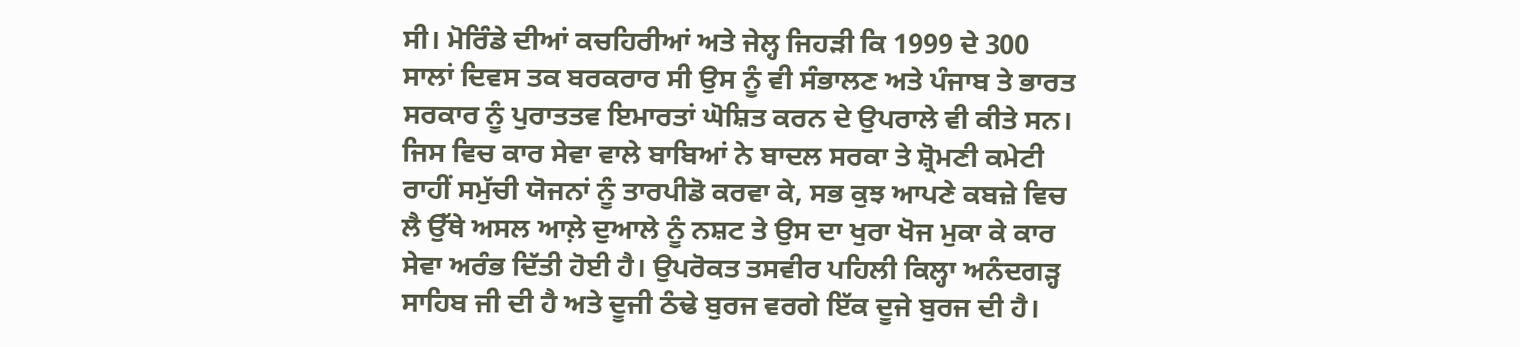ਸੀ। ਮੋਰਿੰਡੇ ਦੀਆਂ ਕਚਹਿਰੀਆਂ ਅਤੇ ਜੇਲ੍ਹ ਜਿਹੜੀ ਕਿ 1999 ਦੇ 300 ਸਾਲਾਂ ਦਿਵਸ ਤਕ ਬਰਕਰਾਰ ਸੀ ਉਸ ਨੂੰ ਵੀ ਸੰਭਾਲਣ ਅਤੇ ਪੰਜਾਬ ਤੇ ਭਾਰਤ ਸਰਕਾਰ ਨੂੰ ਪੁਰਾਤਤਵ ਇਮਾਰਤਾਂ ਘੋਸ਼ਿਤ ਕਰਨ ਦੇ ਉਪਰਾਲੇ ਵੀ ਕੀਤੇ ਸਨ। ਜਿਸ ਵਿਚ ਕਾਰ ਸੇਵਾ ਵਾਲੇ ਬਾਬਿਆਂ ਨੇ ਬਾਦਲ ਸਰਕਾ ਤੇ ਸ਼੍ਰੋਮਣੀ ਕਮੇਟੀ ਰਾਹੀਂ ਸਮੁੱਚੀ ਯੋਜਨਾਂ ਨੂੰ ਤਾਰਪੀਡੋ ਕਰਵਾ ਕੇ, ਸਭ ਕੁਝ ਆਪਣੇ ਕਬਜ਼ੇ ਵਿਚ ਲੈ ਉੱਥੇ ਅਸਲ ਆਲ਼ੇ ਦੁਆਲੇ ਨੂੰ ਨਸ਼ਟ ਤੇ ਉਸ ਦਾ ਖੁਰਾ ਖੋਜ ਮੁਕਾ ਕੇ ਕਾਰ ਸੇਵਾ ਅਰੰਭ ਦਿੱਤੀ ਹੋਈ ਹੈ। ਉਪਰੋਕਤ ਤਸਵੀਰ ਪਹਿਲੀ ਕਿਲ੍ਹਾ ਅਨੰਦਗੜ੍ਹ ਸਾਹਿਬ ਜੀ ਦੀ ਹੈ ਅਤੇ ਦੂਜੀ ਠੰਢੇ ਬੁਰਜ ਵਰਗੇ ਇੱਕ ਦੂਜੇ ਬੁਰਜ ਦੀ ਹੈ।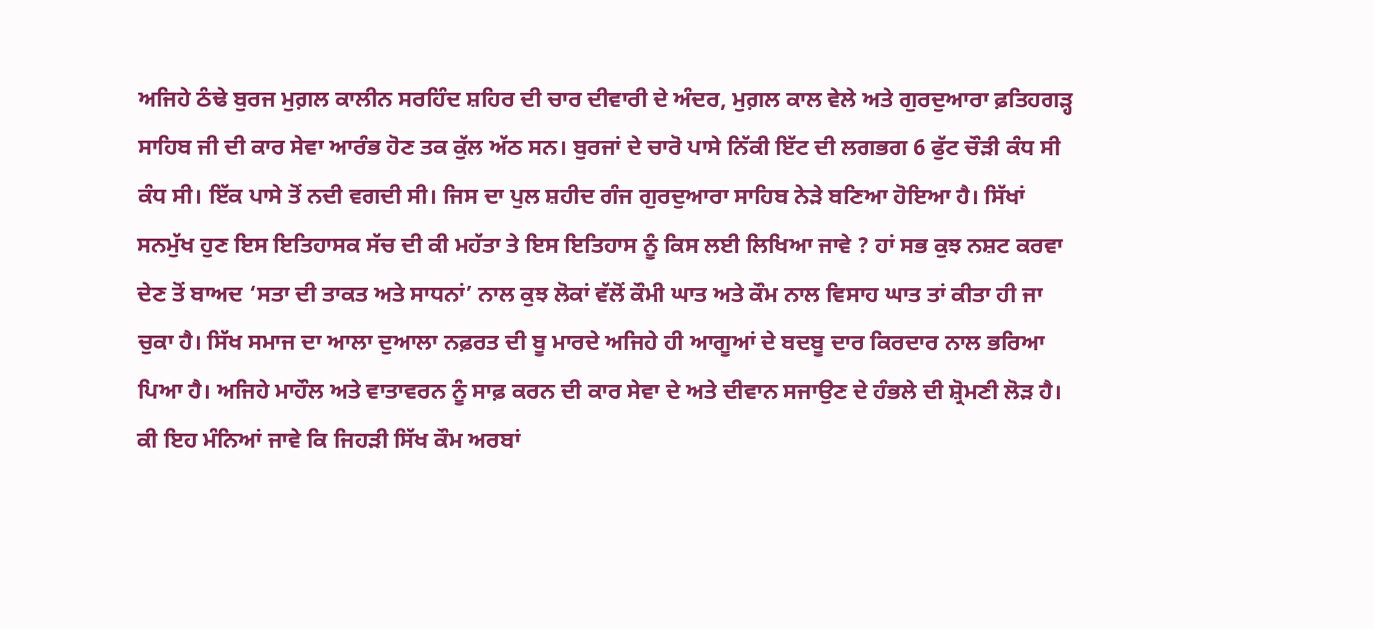ਅਜਿਹੇ ਠੰਢੇ ਬੁਰਜ ਮੁਗ਼ਲ ਕਾਲੀਨ ਸਰਹਿੰਦ ਸ਼ਹਿਰ ਦੀ ਚਾਰ ਦੀਵਾਰੀ ਦੇ ਅੰਦਰ, ਮੁਗ਼ਲ ਕਾਲ ਵੇਲੇ ਅਤੇ ਗੁਰਦੁਆਰਾ ਫ਼ਤਿਹਗੜ੍ਹ ਸਾਹਿਬ ਜੀ ਦੀ ਕਾਰ ਸੇਵਾ ਆਰੰਭ ਹੋਣ ਤਕ ਕੁੱਲ ਅੱਠ ਸਨ। ਬੁਰਜਾਂ ਦੇ ਚਾਰੋ ਪਾਸੇ ਨਿੱਕੀ ਇੱਟ ਦੀ ਲਗਭਗ 6 ਫੁੱਟ ਚੌੜੀ ਕੰਧ ਸੀ ਕੰਧ ਸੀ। ਇੱਕ ਪਾਸੇ ਤੋਂ ਨਦੀ ਵਗਦੀ ਸੀ। ਜਿਸ ਦਾ ਪੁਲ ਸ਼ਹੀਦ ਗੰਜ ਗੁਰਦੁਆਰਾ ਸਾਹਿਬ ਨੇੜੇ ਬਣਿਆ ਹੋਇਆ ਹੈ। ਸਿੱਖਾਂ ਸਨਮੁੱਖ ਹੁਣ ਇਸ ਇਤਿਹਾਸਕ ਸੱਚ ਦੀ ਕੀ ਮਹੱਤਾ ਤੇ ਇਸ ਇਤਿਹਾਸ ਨੂੰ ਕਿਸ ਲਈ ਲਿਖਿਆ ਜਾਵੇ ? ਹਾਂ ਸਭ ਕੁਝ ਨਸ਼ਟ ਕਰਵਾ ਦੇਣ ਤੋਂ ਬਾਅਦ ‘ਸਤਾ ਦੀ ਤਾਕਤ ਅਤੇ ਸਾਧਨਾਂ’ ਨਾਲ ਕੁਝ ਲੋਕਾਂ ਵੱਲੋਂ ਕੌਮੀ ਘਾਤ ਅਤੇ ਕੌਮ ਨਾਲ ਵਿਸਾਹ ਘਾਤ ਤਾਂ ਕੀਤਾ ਹੀ ਜਾ ਚੁਕਾ ਹੈ। ਸਿੱਖ ਸਮਾਜ ਦਾ ਆਲਾ ਦੁਆਲਾ ਨਫ਼ਰਤ ਦੀ ਬੂ ਮਾਰਦੇ ਅਜਿਹੇ ਹੀ ਆਗੂਆਂ ਦੇ ਬਦਬੂ ਦਾਰ ਕਿਰਦਾਰ ਨਾਲ ਭਰਿਆ ਪਿਆ ਹੈ। ਅਜਿਹੇ ਮਾਹੌਲ ਅਤੇ ਵਾਤਾਵਰਨ ਨੂੰ ਸਾਫ਼ ਕਰਨ ਦੀ ਕਾਰ ਸੇਵਾ ਦੇ ਅਤੇ ਦੀਵਾਨ ਸਜਾਉਣ ਦੇ ਹੰਭਲੇ ਦੀ ਸ਼੍ਰੋਮਣੀ ਲੋੜ ਹੈ। ਕੀ ਇਹ ਮੰਨਿਆਂ ਜਾਵੇ ਕਿ ਜਿਹੜੀ ਸਿੱਖ ਕੌਮ ਅਰਬਾਂ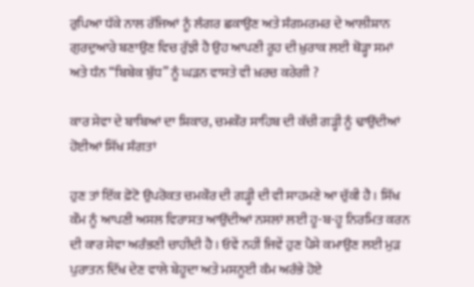ਰੁਪਿਆ ਧੱਕੇ ਨਾਲ ਰੱਜਿਆਂ ਨੂੰ ਲੰਗਰ ਛਕਾਉਣ ਅਤੇ ਸੰਗਮਰਮਰ ਦੇ ਆਲੀਸ਼ਾਨ ਗੁਰਦੁਆਰੇ ਬਣਾਉਣ ਵਿਚ ਰੁੱਝੀ ਹੈ ਉਹ ਆਪਣੀ ਰੂਹ ਦੀ ਖ਼ੁਰਾਕ ਲਈ ਥੋੜ੍ਹਾ ਸਮਾਂ ਅਤੇ ਧੰਨ “ਬਿਬੇਕ ਬੁੱਧ” ਨੂੰ ਘੜਨ ਵਾਸਤੇ ਵੀ ਖ਼ਰਚ ਕਰੇਗੀ ?

ਕਾਰ ਸੇਵਾ ਦੇ ਬਾਬਿਆਂ ਦਾ ਸ਼ਿਕਾਰ, ਚਮਕੌਰ ਸਾਹਿਬ ਦੀ ਕੱਚੀ ਗੜ੍ਹੀ ਨੂੰ ਢਾਉਂਦੀਆਂ ਹੋਈਆਂ ਸਿੱਖ ਸੰਗਤਾਂ

ਹੁਣ ਤਾਂ ਇੱਕ ਫ਼ੋਟੋ ਉਪਰੋਕਤ ਚਮਕੌਰ ਦੀ ਗੜ੍ਹੀ ਦੀ ਵੀ ਸਾਹਮਣੇ ਆ ਚੁੱਕੀ ਹੈ। ਸਿੱਖ ਕੌਮ ਨੂੰ ਆਪਣੀ ਅਸਲ ਵਿਰਾਸਤ ਆਉਂਦੀਆਂ ਨਸਲਾਂ ਲਈ ਹੂ-ਬ-ਹੂ ਨਿਰਮਿਤ ਕਰਨ ਦੀ ਕਾਰ ਸੇਵਾ ਅਰੰਭਣੀ ਚਾਹੀਦੀ ਹੈ । ਓਵੇਂ ਨਹੀਂ ਜਿਵੇਂ ਹੁਣ ਪੈਸੇ ਕਮਾਉਣ ਲਈ ਮੁੜ ਪੁਰਾਤਨ ਦਿੱਖ ਦੇਣ ਵਾਲੇ ਬੇਹੂਦਾ ਅਤੇ ਮਸਨੂਈ ਕੰਮ ਅਰੰਭੇ ਹੋਏ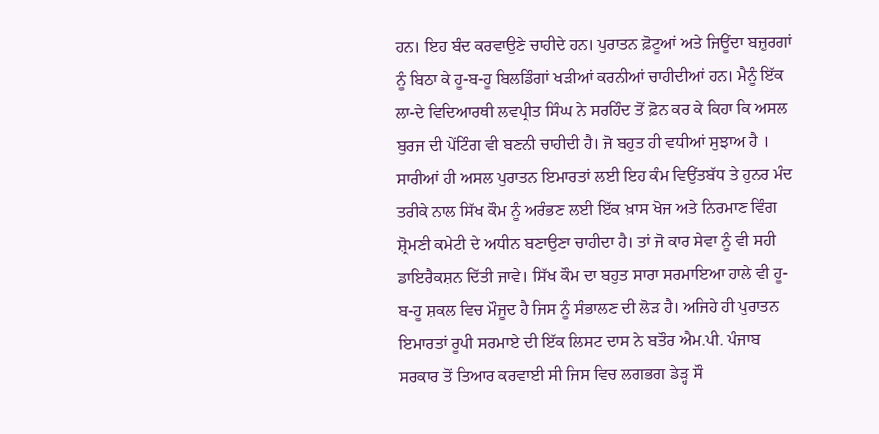ਹਨ। ਇਹ ਬੰਦ ਕਰਵਾਉਣੇ ਚਾਹੀਦੇ ਹਨ। ਪੁਰਾਤਨ ਫ਼ੋਟੂਆਂ ਅਤੇ ਜਿਊਂਦਾ ਬਜ਼ੁਰਗਾਂ ਨੂੰ ਬਿਠਾ ਕੇ ਹੂ-ਬ-ਹੂ ਬਿਲਡਿੰਗਾਂ ਖੜੀਆਂ ਕਰਨੀਆਂ ਚਾਹੀਦੀਆਂ ਹਨ। ਮੈਨੂੰ ਇੱਕ ਲਾ-ਦੇ ਵਿਦਿਆਰਥੀ ਲਵਪ੍ਰੀਤ ਸਿੰਘ ਨੇ ਸਰਹਿੰਦ ਤੋਂ ਫ਼ੋਨ ਕਰ ਕੇ ਕਿਹਾ ਕਿ ਅਸਲ ਬੁਰਜ ਦੀ ਪੇਂਟਿੰਗ ਵੀ ਬਣਨੀ ਚਾਹੀਦੀ ਹੈ। ਜੋ ਬਹੁਤ ਹੀ ਵਧੀਆਂ ਸੁਝਾਅ ਹੈ । ਸਾਰੀਆਂ ਹੀ ਅਸਲ ਪੁਰਾਤਨ ਇਮਾਰਤਾਂ ਲਈ ਇਹ ਕੰਮ ਵਿਉਂਤਬੱਧ ਤੇ ਹੁਨਰ ਮੰਦ ਤਰੀਕੇ ਨਾਲ ਸਿੱਖ ਕੌਮ ਨੂੰ ਅਰੰਭਣ ਲਈ ਇੱਕ ਖ਼ਾਸ ਖੋਜ ਅਤੇ ਨਿਰਮਾਣ ਵਿੰਗ ਸ਼੍ਰੋਮਣੀ ਕਮੇਟੀ ਦੇ ਅਧੀਨ ਬਣਾਉਣਾ ਚਾਹੀਦਾ ਹੈ। ਤਾਂ ਜੋ ਕਾਰ ਸੇਵਾ ਨੂੰ ਵੀ ਸਹੀ ਡਾਇਰੈਕਸ਼ਨ ਦਿੱਤੀ ਜਾਵੇ। ਸਿੱਖ ਕੌਮ ਦਾ ਬਹੁਤ ਸਾਰਾ ਸਰਮਾਇਆ ਹਾਲੇ ਵੀ ਹੂ-ਬ-ਹੂ ਸ਼ਕਲ ਵਿਚ ਮੌਜੂਦ ਹੈ ਜਿਸ ਨੂੰ ਸੰਭਾਲਣ ਦੀ ਲੋੜ ਹੈ। ਅਜਿਹੇ ਹੀ ਪੁਰਾਤਨ ਇਮਾਰਤਾਂ ਰੂਪੀ ਸਰਮਾਏ ਦੀ ਇੱਕ ਲਿਸਟ ਦਾਸ ਨੇ ਬਤੌਰ ਐਮ.ਪੀ. ਪੰਜਾਬ ਸਰਕਾਰ ਤੋਂ ਤਿਆਰ ਕਰਵਾਈ ਸੀ ਜਿਸ ਵਿਚ ਲਗਭਗ ਡੇੜ੍ਹ ਸੌ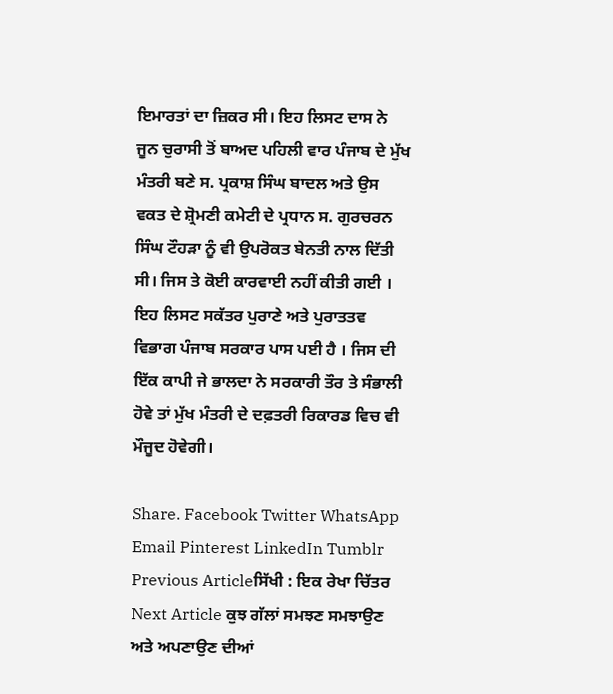ਇਮਾਰਤਾਂ ਦਾ ਜ਼ਿਕਰ ਸੀ। ਇਹ ਲਿਸਟ ਦਾਸ ਨੇ ਜੂਨ ਚੁਰਾਸੀ ਤੋਂ ਬਾਅਦ ਪਹਿਲੀ ਵਾਰ ਪੰਜਾਬ ਦੇ ਮੁੱਖ ਮੰਤਰੀ ਬਣੇ ਸ. ਪ੍ਰਕਾਸ਼ ਸਿੰਘ ਬਾਦਲ ਅਤੇ ਉਸ ਵਕਤ ਦੇ ਸ਼੍ਰੋਮਣੀ ਕਮੇਟੀ ਦੇ ਪ੍ਰਧਾਨ ਸ. ਗੁਰਚਰਨ ਸਿੰਘ ਟੌਹੜਾ ਨੂੰ ਵੀ ਉਪਰੋਕਤ ਬੇਨਤੀ ਨਾਲ ਦਿੱਤੀ ਸੀ। ਜਿਸ ਤੇ ਕੋਈ ਕਾਰਵਾਈ ਨਹੀਂ ਕੀਤੀ ਗਈ । ਇਹ ਲਿਸਟ ਸਕੱਤਰ ਪੁਰਾਣੇ ਅਤੇ ਪੁਰਾਤਤਵ ਵਿਭਾਗ ਪੰਜਾਬ ਸਰਕਾਰ ਪਾਸ ਪਈ ਹੈ । ਜਿਸ ਦੀ ਇੱਕ ਕਾਪੀ ਜੇ ਭਾਲਦਾ ਨੇ ਸਰਕਾਰੀ ਤੌਰ ਤੇ ਸੰਭਾਲੀ ਹੋਵੇ ਤਾਂ ਮੁੱਖ ਮੰਤਰੀ ਦੇ ਦਫ਼ਤਰੀ ਰਿਕਾਰਡ ਵਿਚ ਵੀ ਮੌਜੂਦ ਹੋਵੇਗੀ।

Share. Facebook Twitter WhatsApp Email Pinterest LinkedIn Tumblr
Previous Articleਸਿੱਖੀ : ਇਕ ਰੇਖਾ ਚਿੱਤਰ
Next Article ਕੁਝ ਗੱਲਾਂ ਸਮਝਣ ਸਮਝਾਉਣ ਅਤੇ ਅਪਣਾਉਣ ਦੀਆਂ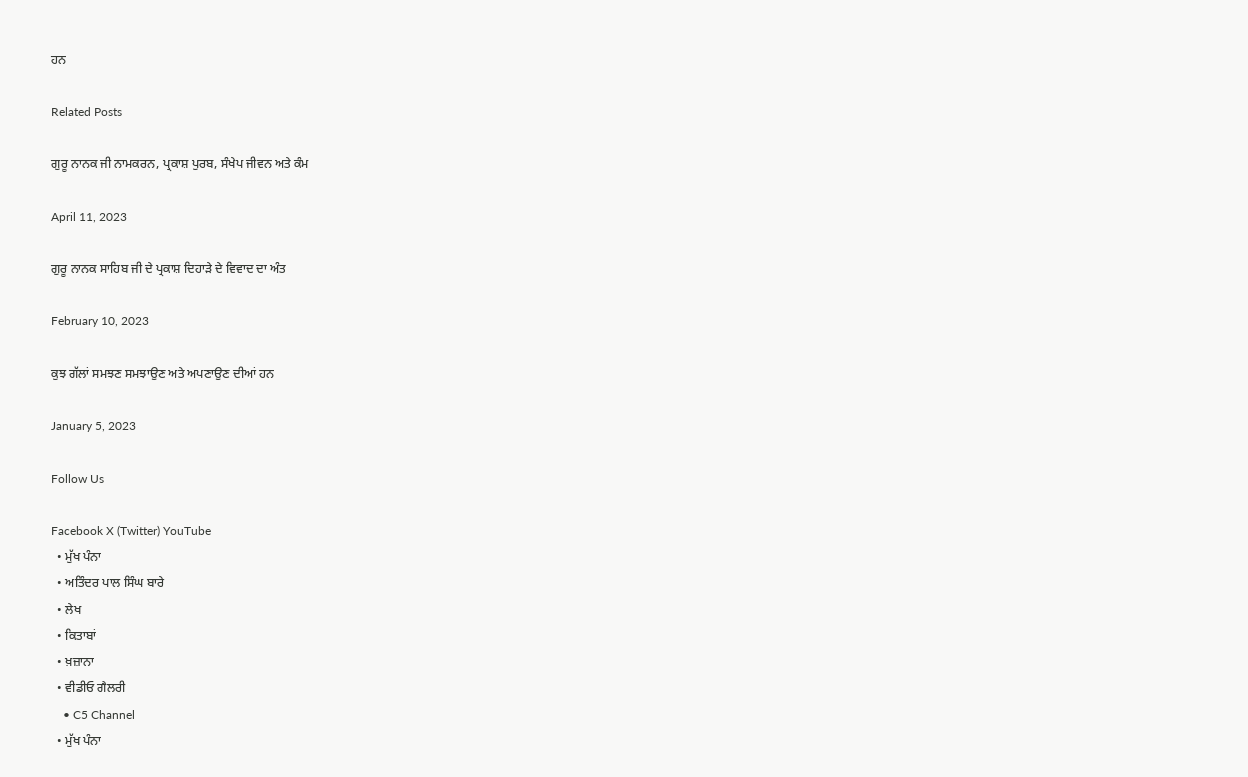ਹਨ

Related Posts

ਗੁਰੂ ਨਾਨਕ ਜੀ ਨਾਮਕਰਨ, ਪ੍ਰਕਾਸ਼ ਪੁਰਬ, ਸੰਖੇਪ ਜੀਵਨ ਅਤੇ ਕੰਮ

April 11, 2023

ਗੁਰੂ ਨਾਨਕ ਸਾਹਿਬ ਜੀ ਦੇ ਪ੍ਰਕਾਸ਼ ਦਿਹਾੜੇ ਦੇ ਵਿਵਾਦ ਦਾ ਅੰਤ

February 10, 2023

ਕੁਝ ਗੱਲਾਂ ਸਮਝਣ ਸਮਝਾਉਣ ਅਤੇ ਅਪਣਾਉਣ ਦੀਆਂ ਹਨ

January 5, 2023

Follow Us

Facebook X (Twitter) YouTube
  • ਮੁੱਖ ਪੰਨਾ
  • ਅਤਿੰਦਰ ਪਾਲ ਸਿੰਘ ਬਾਰੇ
  • ਲੇਖ
  • ਕਿਤਾਬਾਂ
  • ਖ਼ਜ਼ਾਨਾ
  • ਵੀਡੀਓ ਗੈਲਰੀ
    • C5 Channel
  • ਮੁੱਖ ਪੰਨਾ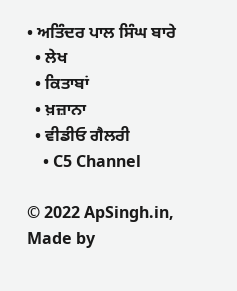• ਅਤਿੰਦਰ ਪਾਲ ਸਿੰਘ ਬਾਰੇ
  • ਲੇਖ
  • ਕਿਤਾਬਾਂ
  • ਖ਼ਜ਼ਾਨਾ
  • ਵੀਡੀਓ ਗੈਲਰੀ
    • C5 Channel

© 2022 ApSingh.in, Made by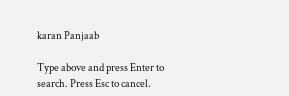karan Panjaab

Type above and press Enter to search. Press Esc to cancel.